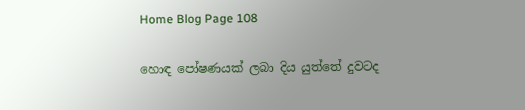Home Blog Page 108

හොඳ පෝෂණයක් ලබා දිය යුත්තේ දුවටද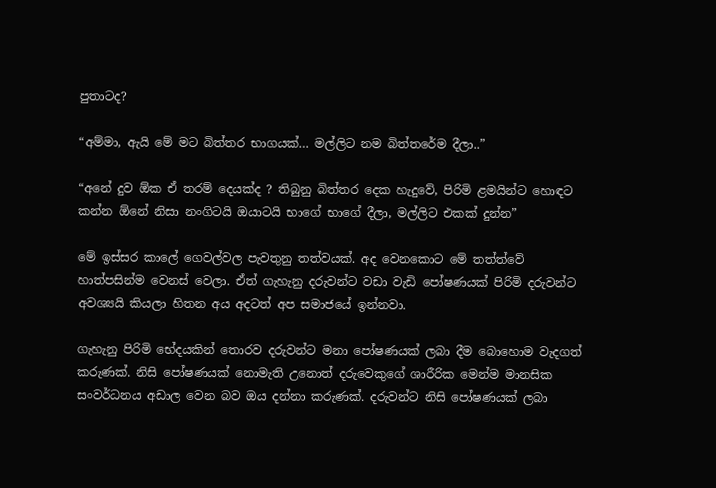පුතාටද?

“අම්මා, ඇයි මේ මට බිත්තර භාගයක්… මල්ලිට නම බිත්තරේම දීලා..”

“අනේ දුව ඕක ඒ තරම් දෙයක්ද ? තිබුනු බිත්තර දෙක හැදුවේ, පිරිමි ළමයින්ට හොඳට කන්න ඕනේ නිසා නංගිටයි ඔයාටයි භාගේ භාගේ දීලා, මල්ලිට එකක් දුන්න”

මේ ඉස්සර කාලේ ගෙවල්වල පැවතුනු තත්වයක්. අද වෙනකොට මේ තත්ත්වේ හාත්පසින්ම වෙනස් වෙලා. ඒත් ගැහැනු දරුවන්ට වඩා වැඩි පෝෂණයක් පිරිමි දරුවන්ට අවශ්‍යයි කියලා හිතන අය අදටත් අප සමාජයේ ඉන්නවා.

ගැහැනු පිරිමි භේදයකින් තොරව දරුවන්ට මනා පෝෂණයක් ලබා දීම බොහොම වැදගත් කරුණක්. නිසි පෝෂණයක් නොමැති උනොත් දරුවෙකුගේ ශාරීරික මෙන්ම මානසික සංවර්ධනය අඩාල වෙන බව ඔය දන්නා කරුණක්. දරුවන්ට නිසි පෝෂණයක් ලබා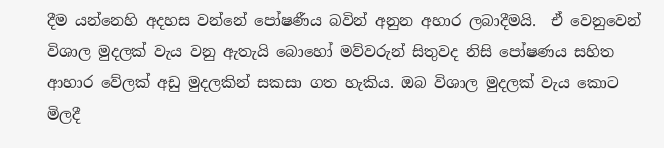දීම යන්නෙහි අදහස වන්නේ පෝෂණීය බවින් අනුන අහාර ලබාදීමයි.  ඒ වෙනුවෙන් විශාල මුදලක් වැය වනු ඇතැයි බොහෝ මව්වරුන් සිතුවද නිසි පෝෂණය සහිත ආහාර වේලක් අඩු මුදලකින් සකසා ගත හැකිය. ඔබ විශාල මුදලක් වැය කොට මිලදී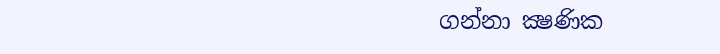ගන්නා ක්‍ෂණික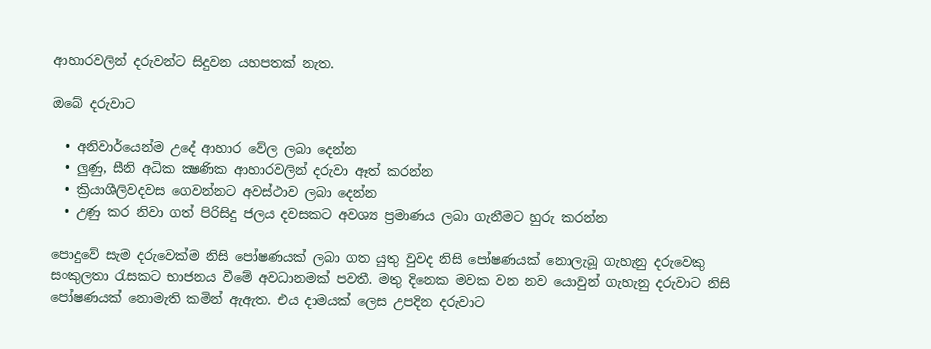ආහාරවලින් දරුවන්ට සිදුවන යහපතක් නැත.

ඔබේ දරුවාට

  • අනිවාර්යෙන්ම උදේ ආහාර වේල ලබා දෙන්න
  • ලුණු, සීනි අධික ක්‍ෂණික ආහාරවලින් දරුවා ඈත් කරන්න
  • ක්‍රියාශීලිවදවස ගෙවන්නට අවස්ථාව ලබා දෙන්න
  • උණු කර නිවා ගත් පිරිසිදු ජලය දවසකට අවශ්‍ය ප්‍රමාණය ලබා ගැනීමට හුරු කරන්න

පොදුවේ සැම දරුවෙක්ම නිසි පෝෂණයක් ලබා ගත යුතු වුවද නිසි පෝෂණයක් නොලැබූ ගැහැනු දරුවෙකු සංකුලතා රැසකට භාජනය වීමේ අවධානමක් පවතී. මතු දිනෙක මවක වන නව යොවුන් ගැහැනු දරුවාට නිසි පෝෂණයක් නොමැති කමින් ඇඇත. එය දාමයක් ලෙස උපදින දරුවාට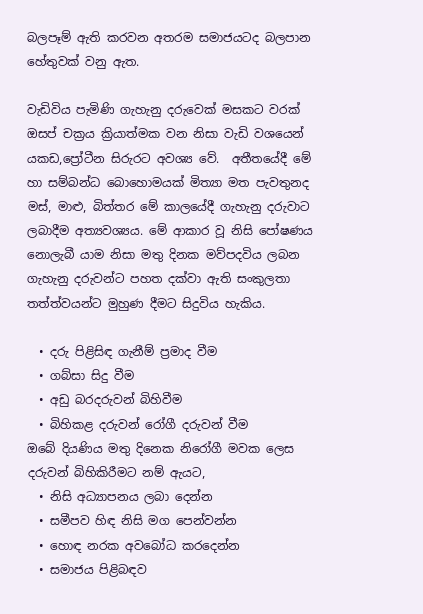බලපෑම් ඇති කරවන අතරම සමාජයටද බලපාන හේතුවක් වනු ඇත.

වැඩිවිය පැමිණි ගැහැනු දරුවෙක් මසකට වරක් ඔසප් චක්‍රය ක්‍රියාත්මක වන නිසා වැඩි වශයෙන් යකඩ,ප්‍රෝටීන සිරුරට අවශ්‍ය වේ.  අතීතයේදී මේ හා සම්බන්ධ බොහොමයක් මිත්‍යා මත පැවතුනද මස්, මාළු, බිත්තර මේ කාලයේදී ගැහැනු දරුවාට ලබාදීම අත්‍යවශ්‍යය. මේ ආකාර වූ නිසි පෝෂණය නොලැබී යාම නිසා මතු දිනක මව්පදවිය ලබන ගැහැනු දරුවන්ට පහත දක්වා ඇති සංකුලතා තත්ත්වයන්ට මුහුණ දීමට සිදුවිය හැකිය.

  • දරු පිළිසිඳ ගැනීම් ප්‍රමාද වීම
  • ගබ්සා සිදු වීම
  • අඩු බරදරුවන් බිහිවීම
  • බිහිකළ දරුවන් රෝගී දරුවන් වීම
ඔබේ දියණිය මතු දිනෙක නිරෝගී මවක ලෙස දරුවන් බිහිකිරීමට නම් ඇයට,
  • නිසි අධ්‍යාපනය ලබා දෙන්න
  • සමීපව හිඳ නිසි මග පෙන්වන්න
  • හොඳ නරක අවබෝධ කරදෙන්න
  • සමාජය පිළිබඳව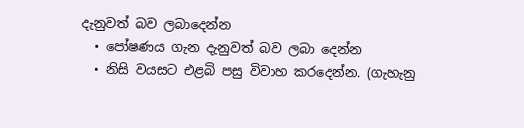දැනුවත් බව ලබාදෙන්න
  • පෝෂණය ගැන දැනුවත් බව ලබා දෙන්න
  • නිසි වයසට එළබි පසු විවාහ කරදෙන්න. (ගැහැනු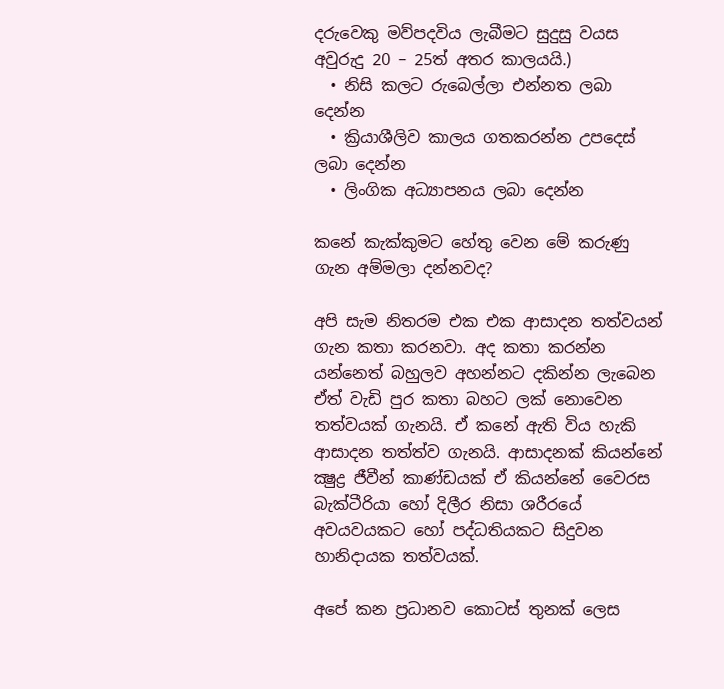දරුවෙකු මව්පදවිය ලැබීමට සුදුසු වයස අවුරුදු 20 – 25ත් අතර කාලයයි.)
  • නිසි කලට රුබෙල්ලා එන්නත ලබා දෙන්න
  • ක්‍රියාශීලිව කාලය ගතකරන්න උපදෙස් ලබා දෙන්න
  • ලිංගික අධ්‍යාපනය ලබා දෙන්න

කනේ කැක්කුමට හේතු වෙන මේ කරුණු ගැන අම්මලා දන්නවද?

අපි සැම නිතරම එක එක ආසාදන තත්වයන් ගැන කතා කරනවා. අද කතා කරන්න යන්නෙත් බහුලව අහන්නට දකින්න ලැබෙන ඒත් වැඩි පුර කතා බහට ලක් නොවෙන තත්වයක් ගැනයි. ඒ කනේ ඇති විය හැකි ආසාදන තත්ත්ව ගැනයි. ආසාදනක් කියන්නේ ක්‍ෂුද්‍ර ජීවීන් කාණ්ඩයක් ඒ කියන්නේ වෛරස බැක්ටීරියා හෝ දිලීර නිසා ශරීරයේ අවයවයකට හෝ පද්ධතියකට සිදුවන හානිදායක තත්වයක්.

අපේ කන ප්‍රධානව කොටස් තුනක් ලෙස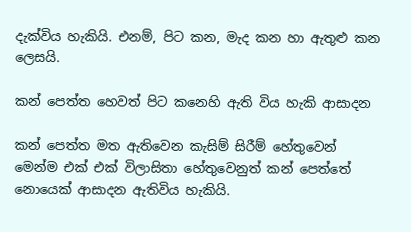දැක්විය හැකියි. එනම්, පිට කන, මැද කන හා ඇතුළු කන ලෙසයි.

කන් පෙත්ත හෙවත් පිට කනෙහි ඇති විය හැකි ආසාදන

කන් පෙත්ත මත ඇතිවෙන කැසිම් සිරීම් හේතුවෙන් මෙන්ම එක් එක් විලාසිතා හේතුවෙනුත් කන් පෙත්තේ නොයෙක් ආසාදන ඇතිවිය හැකියි.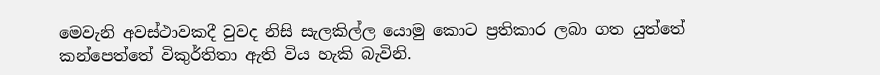මෙවැනි අවස්ථාවකදී වුවද නිසි සැලකිල්ල යොමු කොට ප්‍රතිකාර ලබා ගත යුත්තේ කන්පෙත්තේ විකුර්තිතා ඇති විය හැකි බැවිනි.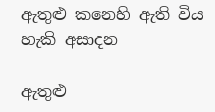ඇතුළු කනෙහි ඇති විය හැකි අසාදන

ඇතුළු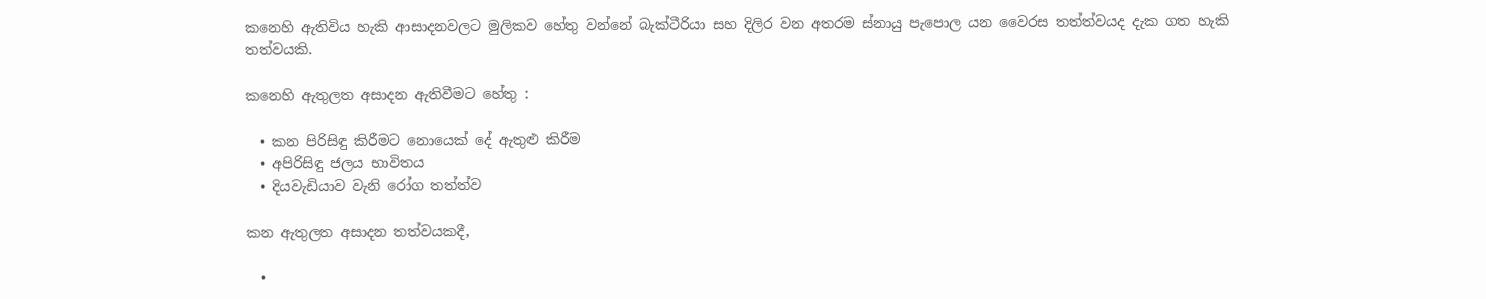කනෙහි ඇතිවිය හැකි ආසාදනවලට මුලිකව හේතු වන්නේ බැක්ටීරියා සහ දිලිර වන අතරම ස්නායු පැපොල යන වෛරස තත්ත්වයද දැක ගත හැකි තත්වයකි.

කනෙහි ඇතුලත අසාදන ඇතිවීමට හේතු :

  • කන පිරිසිඳු කිරීමට නොයෙක් දේ ඇතුළු කිරීම
  • අපිරිසිඳු ජලය භාවිතය
  • දියවැඩියාව වැනි රෝග තත්ත්ව

කන ඇතුලත අසාදන තත්වයකදී,

  •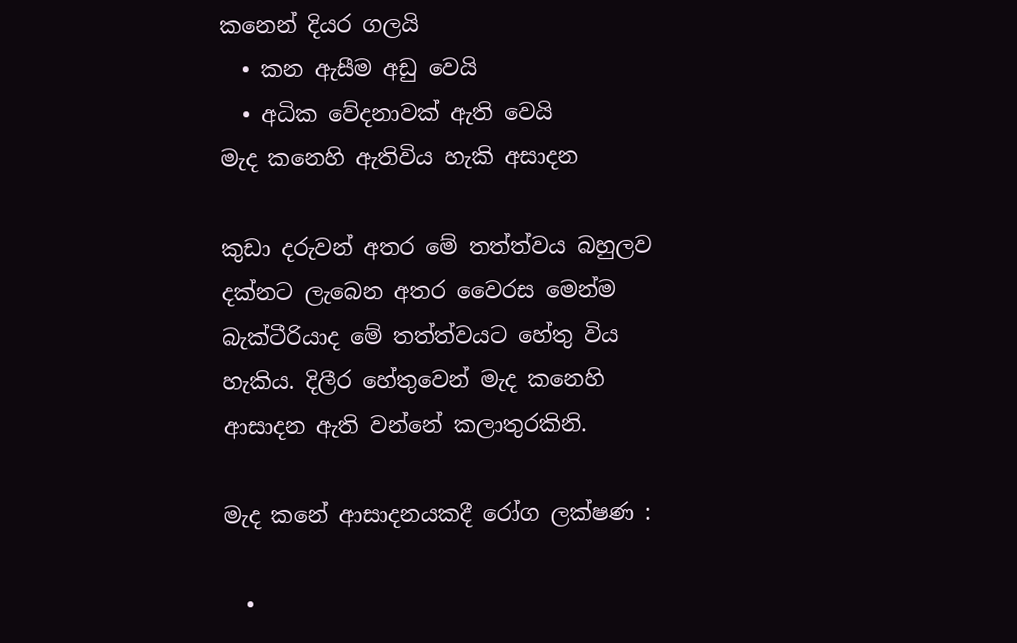කනෙන් දියර ගලයි
  • කන ඇසීම අඩු වෙයි
  • අධික වේදනාවක් ඇති වෙයි
මැද කනෙහි ඇතිවිය හැකි අසාදන

කුඩා දරුවන් අතර මේ තත්ත්වය බහුලව දක්නට ලැබෙන අතර වෛරස මෙන්ම බැක්ටීරියාද මේ තත්ත්වයට හේතු විය හැකිය. දිලීර හේතුවෙන් මැද කනෙහි ආසාදන ඇති වන්නේ කලාතුරකිනි.

මැද කනේ ආසාදනයකදී රෝග ලක්ෂණ :

  •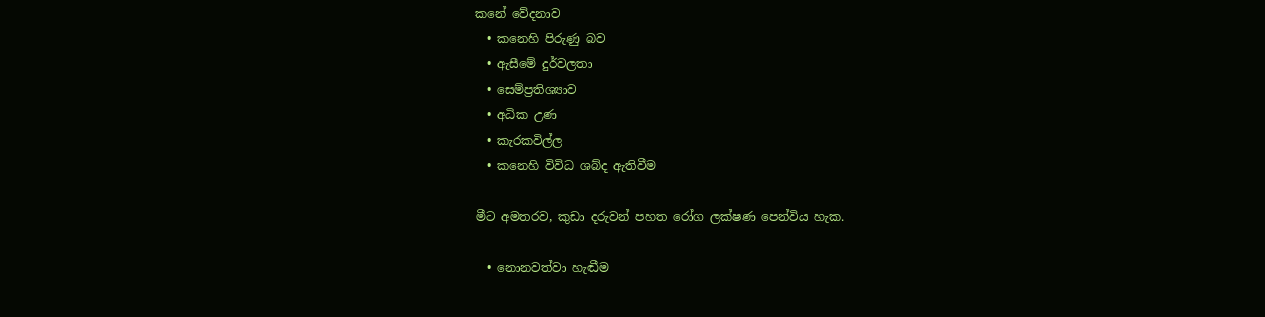කනේ වේදනාව
  • කනෙහි පිරුණු බව
  • ඇසීමේ දුර්වලතා
  • සෙම්ප්‍රතිශ්‍යාව
  • අධික උණ
  • කැරකවිල්ල
  • කනෙහි විවිධ ශබ්ද ඇතිවීම

මීට අමතරව, කුඩා දරුවන් පහත රෝග ලක්ෂණ පෙන්විය හැක.

  • නොනවත්වා හැඬීම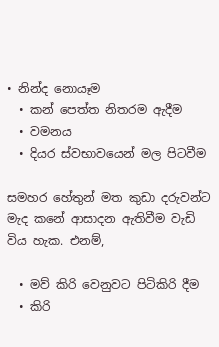• නින්ද නොයෑම
  • කන් පෙත්ත නිතරම ඇදීම
  • වමනය
  • දියර ස්වභාවයෙන් මල පිටවීම

සමහර හේතුන් මත කුඩා දරුවන්ට මැද කනේ ආසාදන ඇතිවීම වැඩි විය හැක. එනම්,

  • මව් කිරි වෙනුවට පිටිකිරි දීම
  • කිරි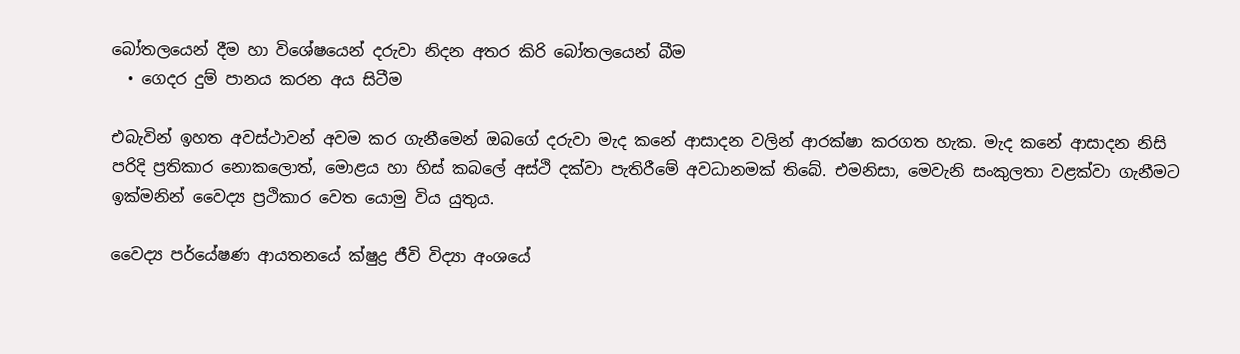බෝතලයෙන් දීම හා විශේෂයෙන් දරුවා නිදන අතර කිරි බෝතලයෙන් බීම
  • ගෙදර දුම් පානය කරන අය සිටීම

එබැවින් ඉහත අවස්ථාවන් අවම කර ගැනීමෙන් ඔබගේ දරුවා මැද කනේ ආසාදන වලින් ආරක්ෂා කරගත හැක. මැද කනේ ආසාදන නිසි පරිදි ප්‍රතිකාර නොකලොත්, මොළය හා හිස් කබලේ අස්ථි දක්වා පැතිරීමේ අවධානමක් තිබේ. එමනිසා, මෙවැනි සංකුලතා වළක්වා ගැනීමට ඉක්මනින් වෛද්‍ය ප්‍රථිකාර වෙත යොමු විය යුතුය.

වෛද්‍ය පර්යේෂණ ආයතනයේ ක්ෂුද්‍ර ජීවි විද්‍යා අංශයේ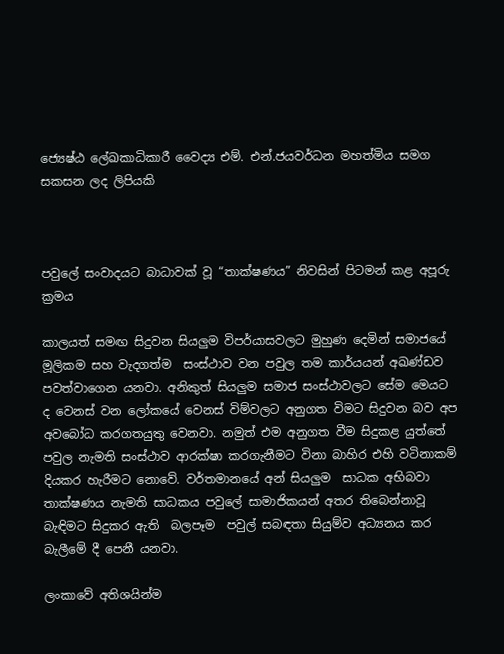ජ්‍යෙෂ්ඨ ලේඛකාධිකාරී වෛද්‍ය එම්. එන්.ජයවර්ධන මහත්මිය සමග සකසන ලද ලිපියකි



පවුලේ සංවාදයට බාධාවක් වූ “තාක්ෂණය” නිවසින් පිටමන් කළ අපූරු ක්‍රමය

කාලයත් සමඟ සිදුවන සියලුම විපර්යාසවලට මුහුණ දෙමින් සමාජයේ මූලිකම සහ වැදගත්ම  සංස්ථාව වන පවුල තම කාර්යයන් අඛණ්ඩව පවත්වාගෙන යනවා. අනිකුත් සියලුම සමාජ සංස්ථාවලට සේම මෙයට ද වෙනස් වන ලෝකයේ වෙනස් විම්වලට අනුගත විමට සිදුවන බව අප අවබෝධ කරගතයුතු වෙනවා. නමුත් එම අනුගත වීම සිදුකළ යුත්තේ පවුල නැමති සංස්ථාව ආරක්ෂා කරගැනීමට විනා බාහිර එහි වටිනාකම් දියකර හැරීමට නොවේ. වර්තමානයේ අන් සියලුම  සාධක අභිබවා තාක්ෂණය නැමති සාධකය පවුලේ සාමාජිකයන් අතර තිබෙන්නාවූ බැඳිමට සිදුකර ඇති  බලපෑම  පවුල් සබඳතා සියුම්ව අධ්‍යනය කර බැලීමේ දී පෙනී යනවා.

ලංකාවේ අතිශයින්ම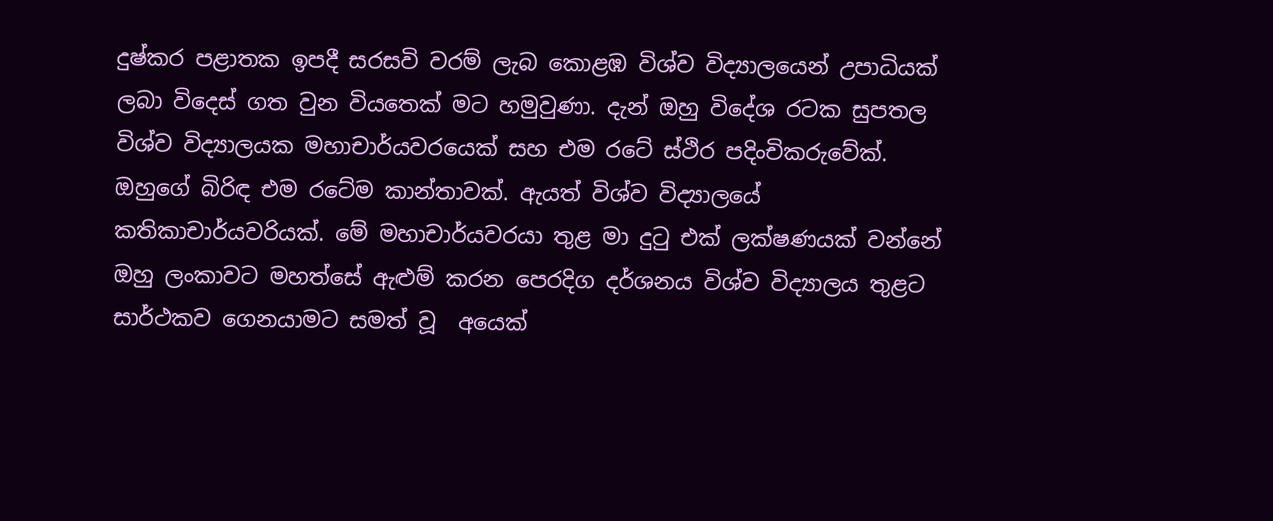දුෂ්කර පළාතක ඉපදී සරසවි වරම් ලැබ කොළඹ විශ්ව විද්‍යාලයෙන් උපාධියක් ලබා විදෙස් ගත වුන වියතෙක් මට හමුවුණා. දැන් ඔහු විදේශ රටක සුපතල විශ්ව විද්‍යාලයක මහාචාර්යවරයෙක් සහ එම රටේ ස්ථිර පදිංචිකරුවේක්. ඔහුගේ බිරිඳ එම රටේම කාන්තාවක්. ඇයත් විශ්ව විද්‍යාලයේ  කතිකාචාර්යවරියක්. මේ මහාචාර්යවරයා තුළ මා දුටු එක් ලක්ෂණයක් වන්නේ ඔහු ලංකාවට මහත්සේ ඇළුම් කරන පෙරදිග දර්ශනය විශ්ව විද්‍යාලය තුළට සාර්ථකව ගෙනයාමට සමත් වූ  අයෙක්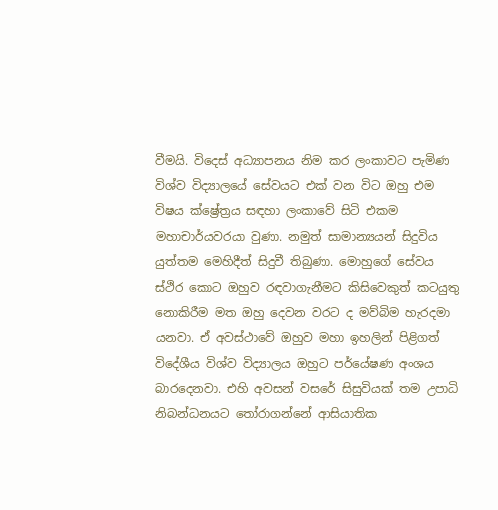වීමයි. විදෙස් අධ්‍යාපනය නිම කර ලංකාවට පැමිණ විශ්ව විද්‍යාලයේ සේවයට එක් වන විට ඔහු එම විෂය ක්ෂ්‍රේත්‍රය සඳහා ලංකාවේ සිටි එකම මහාචාර්යවරයා වුණා. නමුත් සාමාන්‍යයන් සිදුවිය යුත්තම මෙහිදීත් සිදුවී තිබුණා. මොහුගේ සේවය ස්ථිර කොට ඔහුව රඳවාගැනීමට කිසිවෙකුත් කටයුතු නොකිරීම මත ඔහු දෙවන වරට ද මව්බිම හැරදමා යනවා. ඒ අවස්ථාවේ ඔහුව මහා ඉහලින් පිළිගත් විදේශීය විශ්ව විද්‍යාලය ඔහුට පර්යේෂණ අංශය බාරදෙනවා. එහි අවසන් වසරේ සිසුවියක් තම උපාධි නිබන්ධනයට තෝරාගන්නේ ආසියාතික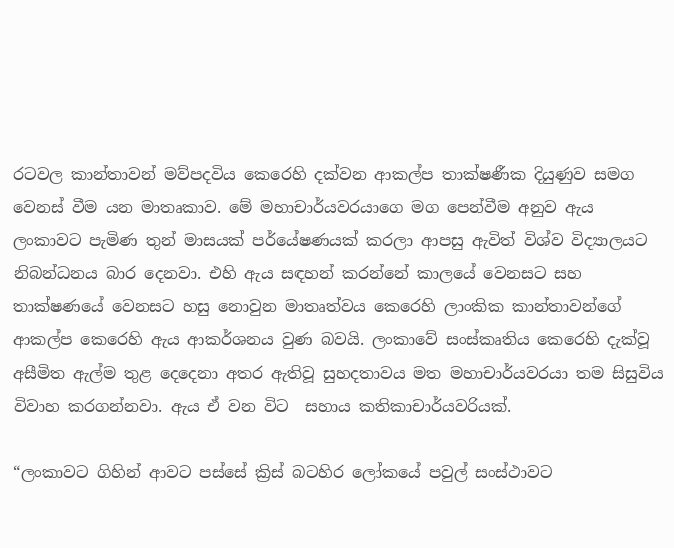රටවල කාන්තාවන් මව්පදවිය කෙරෙහි දක්වන ආකල්ප තාක්ෂණීක දියුණුව සමග වෙනස් වීම යන මාතෘකාව. මේ මහාචාර්යවරයාගෙ මග පෙන්වීම අනුව ඇය ලංකාවට පැමිණ තුන් මාසයක් පර්යේෂණයක් කරලා ආපසු ඇවිත් විශ්ව විද්‍යාලයට නිබන්ධනය බාර දෙනවා. එහි ඇය සඳහන් කරන්නේ කාලයේ වෙනසට සහ තාක්ෂණයේ වෙනසට හසු නොවුන මාතෘත්වය කෙරෙහි ලාංකික කාන්තාවන්ගේ ආකල්ප කෙරෙහි ඇය ආකර්ශනය වුණ බවයි. ලංකාවේ සංස්කෘතිය කෙරෙහි දැක්වූ අසීමිත ඇල්ම තුළ දෙදෙනා අතර ඇතිවූ සුහදතාවය මත මහාචාර්යවරයා තම සිසුවිය විවාහ කරගන්නවා. ඇය ඒ වන විට  සහාය කතිකාචාර්යවරියක්.

“ලංකාවට ගිහින් ආවට පස්සේ ක්‍රිස් බටහිර ලෝකයේ පවුල් සංස්ථාවට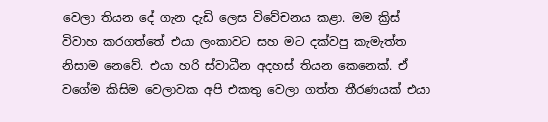වෙලා තියන දේ ගැන දැඩි ලෙස විවේචනය කළා. මම ක්‍රිස් විවාහ කරගත්තේ එයා ලංකාවට සහ මට දක්වපු කැමැත්ත නිසාම නෙවේ. එයා හරි ස්වාධීන අදහස් තියන කෙනෙක්. ඒ වගේම කිසිම වෙලාවක අපි එකතු වෙලා ගත්ත තීරණයක් එයා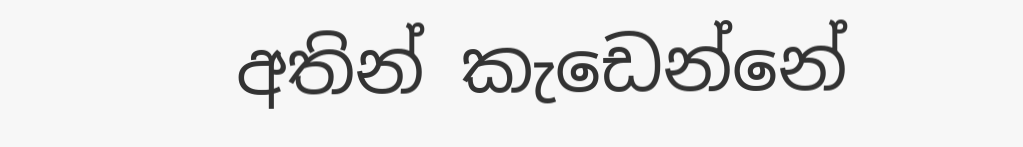අතින් කැඩෙන්නේ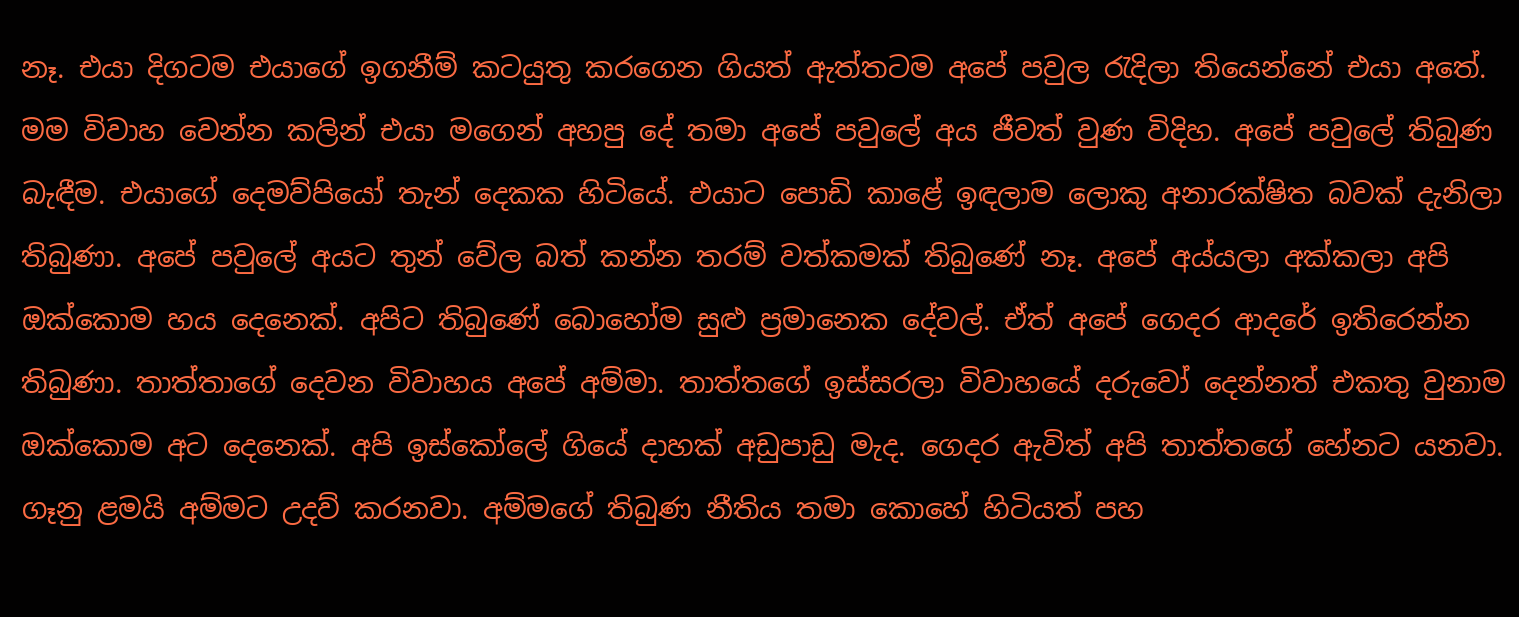නෑ. එයා දිගටම එයාගේ ඉගනීම් කටයුතු කරගෙන ගියත් ඇත්තටම අපේ පවුල රැදිලා තියෙන්නේ එයා අතේ. මම විවාහ වෙන්න කලින් එයා මගෙන් අහපු දේ තමා අපේ පවුලේ අය ජීවත් වුණ විදිහ. අපේ පවුලේ තිබුණ බැඳීම. එයාගේ දෙමව්පියෝ තැන් දෙකක හිටියේ. එයාට පොඩි කාළේ ඉඳලාම ලොකු අනාරක්ෂිත බවක් දැනිලා තිබුණා. අපේ පවුලේ අයට තුන් වේල බත් කන්න තරම් වත්කමක් තිබුණේ නෑ. අපේ අය්යලා අක්කලා අපි ඔක්කොම හය දෙනෙක්. අපිට තිබුණේ බොහෝම සුළු ප්‍රමානෙක දේවල්. ඒත් අපේ ගෙදර ආදරේ ඉතිරෙන්න තිබුණා. තාත්තාගේ දෙවන විවාහය අපේ අම්මා. තාත්තගේ ඉස්සරලා විවාහයේ දරුවෝ දෙන්නත් එකතු වුනාම ඔක්කොම අට දෙනෙක්. අපි ඉස්කෝලේ ගියේ දාහක් අඩුපාඩු මැද. ගෙදර ඇවිත් අපි තාත්තගේ හේනට යනවා. ගෑනු ළමයි අම්මට උදව් කරනවා. අම්මගේ තිබුණ නීතිය තමා කොහේ හිටියත් පහ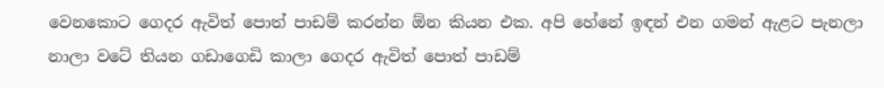වෙනකොට ගෙදර ඇවිත් පොත් පාඩම් කරන්න ඕන කියන එක. අපි හේනේ ඉඳන් එන ගමන් ඇළට පැනලා නාලා වටේ තියන ගඩාගෙඩි කාලා ගෙදර ඇවිත් පොත් පාඩම්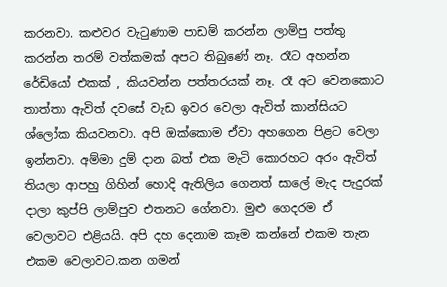කරනවා. කළුවර වැටුණාම පාඩම් කරන්න ලාම්පු පත්තු කරන්න තරම් වත්කමක් අපට තිබුණේ නෑ. රෑට අහන්න රේඩියෝ එකක් , කියවන්න පත්තරයක් නෑ. රෑ අට වෙනකොට තාත්තා ඇවිත් දවසේ වැඩ ඉවර වෙලා ඇවිත් කාන්සියට ශ්ලෝක කියවනවා. අපි ඔක්කොම ඒවා අහගෙන පිළට වෙලා ඉන්නවා. අම්මා දුම් දාන බත් එක මැටි කොරහට අරං ඇවිත් තියලා ආපහු ගිහින් හොදි ඇතිලිය ගෙනත් සාලේ මැද පැදුරක් දාලා කුප්පි ලාම්පුව එතනට ගේනවා. මුළු ගෙදරම ඒ වෙලාවට එළියයි. අපි දහ දෙනාම කෑම කන්නේ එකම තැන එකම වෙලාවට.කන ගමන්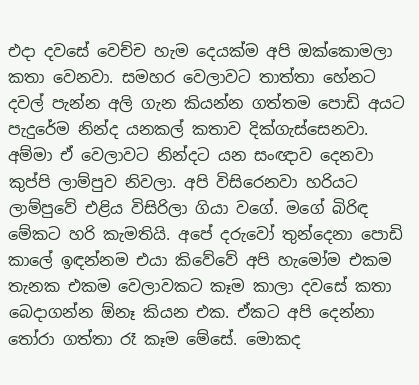එදා දවසේ වෙච්ච හැම දෙයක්ම අපි ඔක්කොමලා කතා වෙනවා. සමහර වෙලාවට තාත්තා හේනට දවල් පැන්න අලි ගැන කියන්න ගත්තම පොඩි අයට පැදුරේම නින්ද යනකල් කතාව දික්ගැස්සෙනවා. අම්මා ඒ වෙලාවට නින්දට යන සංඥාව දෙනවා කුප්පි ලාම්පුව නිවලා. අපි විසිරෙනවා හරියට ලාම්පුවේ එළිය විසිරිලා ගියා වගේ. මගේ බිරිඳ මේකට හරි කැමතියි. අපේ දරුවෝ තුන්දෙනා පොඩි කාලේ ඉඳන්නම එයා කිවේවේ අපි හැමෝම එකම තැනක එකම වෙලාවකට කෑම කාලා දවසේ කතා බෙදාගන්න ඕනෑ කියන එක. ඒකට අපි දෙන්නා තෝරා ගත්තා රෑ කෑම මේසේ. මොකද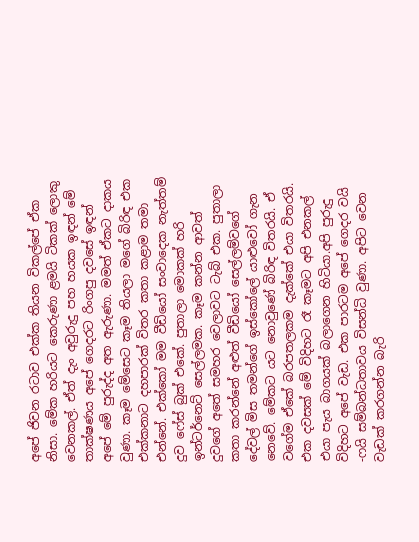අපේ ජිවන රටාව එක්ක තියන විකල්පේ ඒක නිසා. මේක හරියට කෙරුණා ළමයි ටිකක් ලොකු වෙනකල්. ඒත් දැං අවුරුදු පහ හයක ඉඳන් මේ තාක්ෂණය අපේ ගෙදරට රිංගපු දවසේ ඉඳන් අපේ මේ පුරුද්ද අත ඇරුණා. මමත් ඒකට දාකය වුණා. කෑම මේසෙට කෑම තියලා මගේ බිරිඳ එක එක්කනාට දහපාරක් විතර කතා කළාම තමා එන්නේ. එක්කෝ මම වීඩියෝ සංවාදෙක නැත්තම් දුව ෆේස් බුක් එකේ. පුතාලා මොකක් හරි ඉන්ටර්නෙට් සෙල්ලමක. කෑම කන්න ආවත් දුවගේ අතේ සමහර වෙලාවට ටැබ් එක. පුතාලා කතා කරන්නේ අළුත් වීඩියෝ සෙල්ලම්වගේ දේවල් මිස තමන්ගේ ඉස්කෝලේ යාළුවෝ ගැන නෙවේ. මේකට යට නොවුණේ බිරිඳ විතරයි. ඒ වගේම ඒකේ බරපතලකම දැක්කේ එයා විතරයි. එක දවසක් මේ විදිහට රෑ කෑමට අපි එනකල් එයා පැය බාගයක් බලාගෙන හිටියා.අපි පුරුදු විදිහට අපේ වැඩ. එක පාරටම අපේ ගෙදර වයි -ෆයි සම්බන්ධතාවය විසන්ධි වුණා. අපිට වෙන වැඩක් කරගන්න බැරි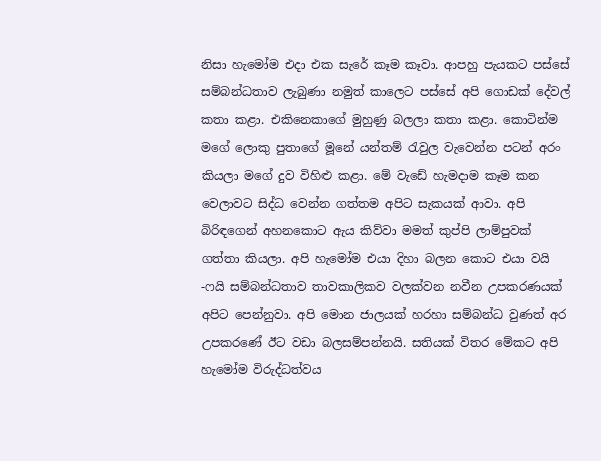නිසා හැමෝම එදා එක සැරේ කෑම කෑවා. ආපහු පැයකට පස්සේ සම්බන්ධතාව ලැබුණා නමුත් කාලෙට පස්සේ අපි ගොඩක් දේවල් කතා කළා. එකිනෙකාගේ මුහුණු බලලා කතා කළා. කොටින්ම මගේ ලොකු පුතාගේ මූනේ යන්තම් රැවුල වැවෙන්න පටන් අරං කියලා මගේ දුව විහිළු කළා. මේ වැඩේ හැමදාම කෑම කන වෙලාවට සිද්ධ වෙන්න ගත්තම අපිට සැකයක් ආවා. අපි බිරිඳගෙන් අහනකොට ඇය කිව්වා මමත් කුප්පි ලාම්පුවක් ගත්තා කියලා. අපි හැමෝම එයා දිහා බලන කොට එයා වයි -ෆයි සම්බන්ධතාව තාවකාලිකව වලක්වන නවීන උපකරණයක් අපිට පෙන්නුවා. අපි මොන ජාලයක් හරහා සම්බන්ධ වුණත් අර උපකරණේ ඊට වඩා බලසම්පන්නයි. සතියක් විතර මේකට අපි හැමෝම විරුද්ධත්වය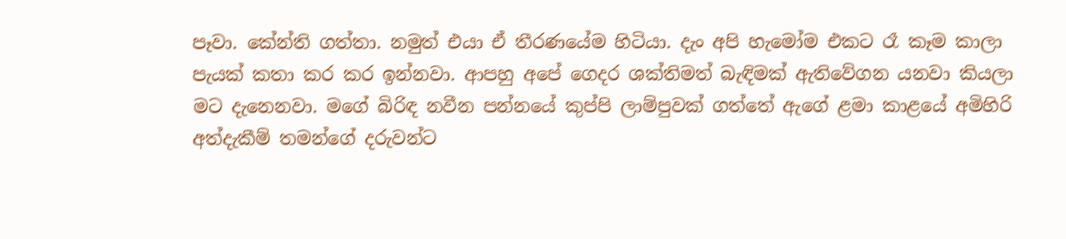පෑවා. කේන්ති ගත්තා. නමුත් එයා ඒ තීරණයේම හිටියා. දැං අපි හැමෝම එකට රෑ කෑම කාලා පැයක් කතා කර කර ඉන්නවා. ආපහු අපේ ගෙදර ශක්තිමත් බැඳිමක් ඇතිවේගන යනවා කියලා මට දැනෙනවා. මගේ බිරිඳ නවීන පන්නයේ කුප්පි ලාම්පුවක් ගත්තේ ඇගේ ළමා කාළයේ අමිහිරි අත්දැකීම් තමන්ගේ දරුවන්ට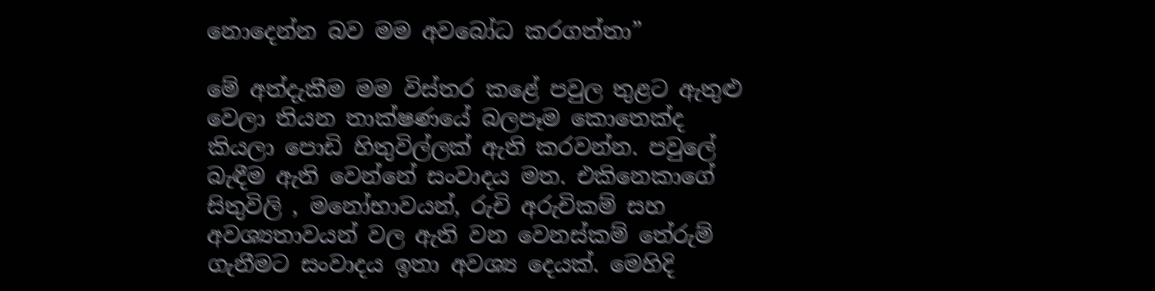නොදෙන්න බව මම අවබෝධ කරගත්තා”

මේ අත්දැකීම මම විස්තර කළේ පවුල තුළට ඇතුළු වෙලා තියන තාක්ෂණයේ බලපෑම කොතෙක්ද කියලා පොඩි හිතුවිල්ලක් ඇති කරවන්න. පවුලේ බැඳීම ඇති වෙන්නේ සංවාදය මත. එකිනෙකාගේ සිතුවිලි , මනෝභාවයන්, රුචි අරුචිකම් සහ අවශ්‍යතාවයන් වල ඇති වන වෙනස්කම් තේරුම් ගැනීමට සංවාදය ඉතා අවශ්‍ය දෙයක්. මෙහිදි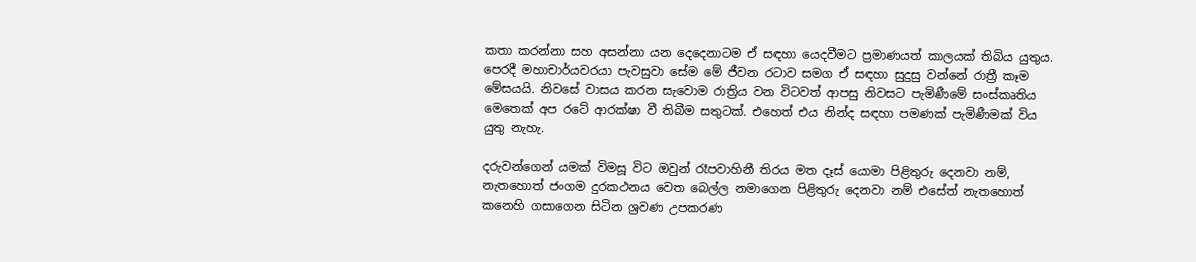කතා කරන්නා සහ අසන්නා යන දෙදෙනාටම ඒ සඳහා යෙදවීමට ප්‍රමාණයත් කාලයක් තිබිය යුතුය. පෙරදී මහාචාර්යවරයා පැවසුවා සේම මේ ජීවන රටාව සමග ඒ සඳහා සුදුසු වන්නේ රාත්‍රී කෑම මේසයයි. නිවසේ වාසය කරන සැවොම රාත්‍රිය වන විටවත් ආපසු නිවසට පැමිණීමේ සංස්කෘතිය මෙතෙක් අප රටේ ආරක්ෂා වී තිබීම සතුටක්. එහෙත් එය නින්ද සඳහා පමණක් පැමිණීමක් විය යුතු නැහැ.

දරුවන්ගෙන් යමක් විමසූ විට ඔවුන් රෑපවාහිනී තිරය මත දෑස් යොමා පිළිතුරු දෙනවා නම්, නැතහොත් ජංගම දුරකථනය වෙත බෙල්ල නමාගෙන පිළිතුරු දෙනවා නම් එසේත් නැතහොත් කනෙහි ගසාගෙන සිටින ශ්‍රවණ උපකරණ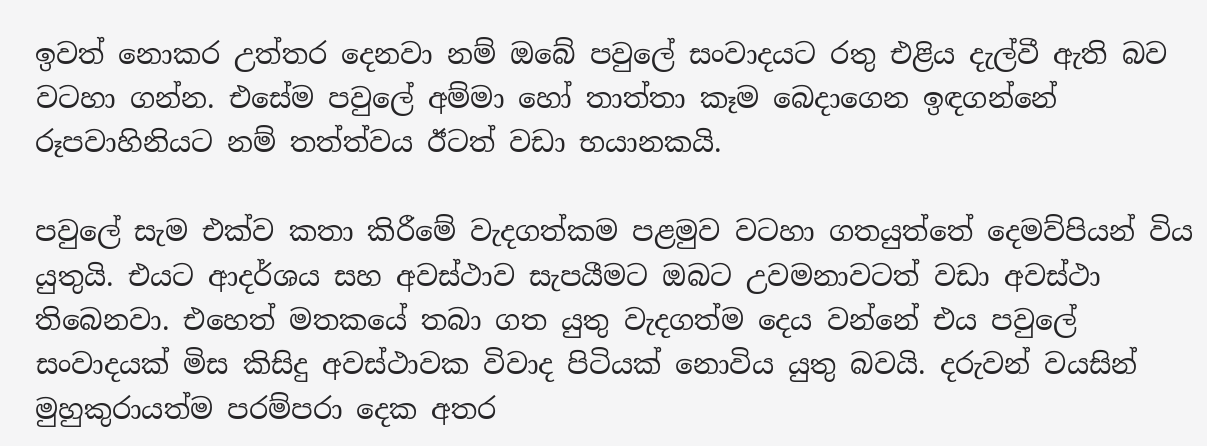ඉවත් නොකර උත්තර දෙනවා නම් ඔබේ පවුලේ සංවාදයට රතු එළිය දැල්වී ඇති බව වටහා ගන්න. එසේම පවුලේ අම්මා හෝ තාත්තා කෑම බෙදාගෙන ඉඳගන්නේ රූපවාහිනියට නම් තත්ත්වය ඊටත් වඩා භයානකයි.

පවුලේ සැම එක්ව කතා කිරීමේ වැදගත්කම පළමුව වටහා ගතයුත්තේ දෙමව්පියන් විය යුතුයි. එයට ආදර්ශය සහ අවස්ථාව සැපයීමට ඔබට උවමනාවටත් වඩා අවස්ථා තිබෙනවා. එහෙත් මතකයේ තබා ගත යුතු වැදගත්ම දෙය වන්නේ එය පවුලේ සංවාදයක් මිස කිසිදු අවස්ථාවක විවාද පිටියක් නොවිය යුතු බවයි. දරුවන් වයසින් මුහුකුරායත්ම පරම්පරා දෙක අතර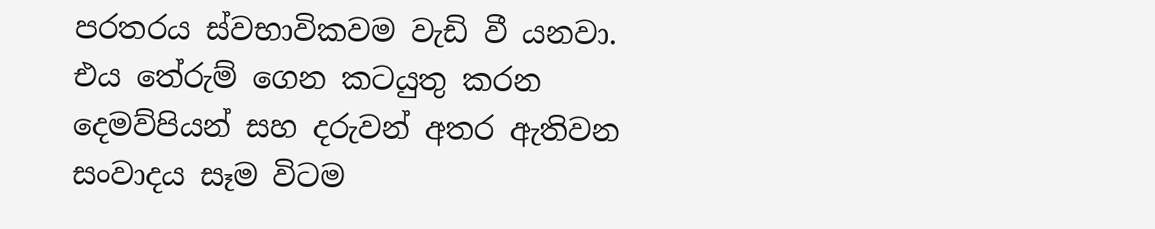පරතරය ස්වභාවිකවම වැඩි වී යනවා. එය තේරුම් ගෙන කටයුතු කරන දෙමව්පියන් සහ දරුවන් අතර ඇතිවන සංවාදය සෑම විටම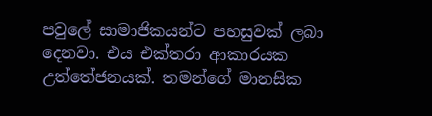පවුලේ සාමාජිකයන්ට පහසුවක් ලබා දෙනවා. එය එක්තරා ආකාරයක උත්තේජනයක්. තමන්ගේ මානසික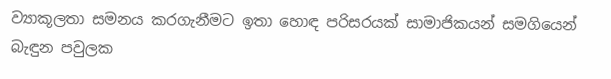ව්‍යාකූලතා සමනය කරගැනීමට ඉතා හොඳ පරිසරයක් සාමාජිකයන් සමගියෙන් බැඳුන පවුලක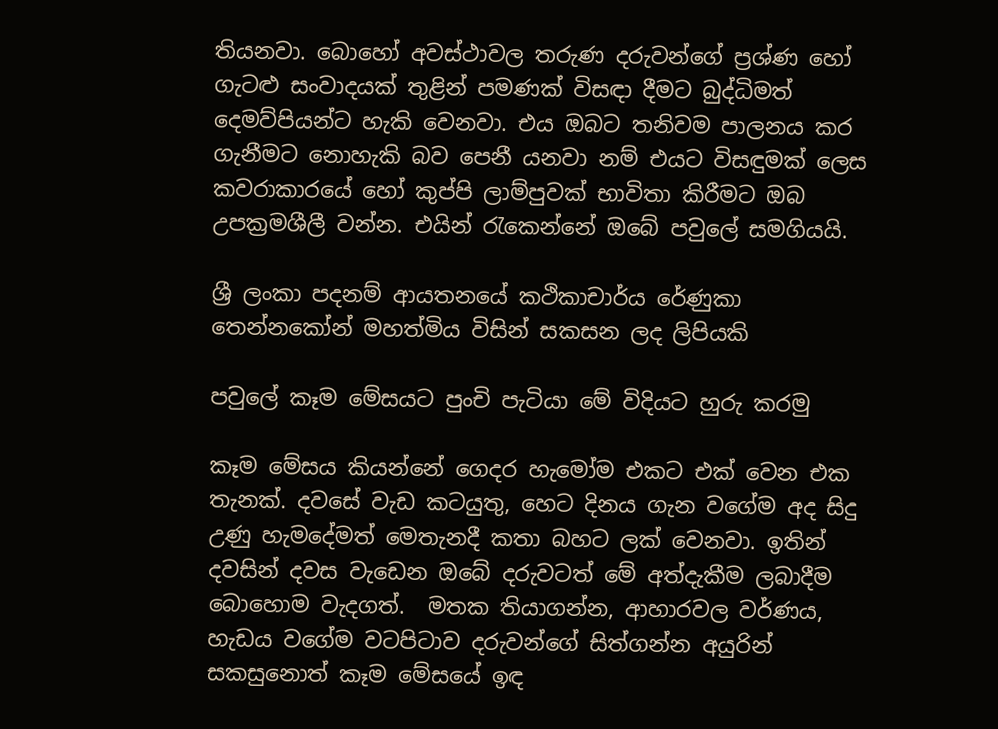තියනවා. බොහෝ අවස්ථාවල තරුණ දරුවන්ගේ ප්‍රශ්ණ හෝ ගැටළු සංවාදයක් තුළින් පමණක් විසඳා දීමට බුද්ධිමත් දෙමව්පියන්ට හැකි වෙනවා. එය ඔබට තනිවම පාලනය කර ගැනීමට නොහැකි බව පෙනී යනවා නම් එයට විසඳුමක් ලෙස කවරාකාරයේ හෝ කුප්පි ලාම්පුවක් භාවිතා කිරීමට ඔබ උපක්‍රමශීලී වන්න. එයින් රැකෙන්නේ ඔබේ පවුලේ සමගියයි.

ශ්‍රී ලංකා පදනම් ආයතනයේ කථිකාචාර්ය රේණුකා තෙන්නකෝන් මහත්මිය විසින් සකසන ලද ලිපියකි

පවුලේ කෑම මේසයට පුංචි පැටියා මේ විදියට හුරු කරමු

කෑම මේසය කියන්නේ ගෙදර හැමෝම එකට එක් වෙන එක තැනක්. දවසේ වැඩ කටයුතු, හෙට දිනය ගැන වගේම අද සිදු උණු හැමදේමත් මෙතැනදී කතා බහට ලක් වෙනවා. ඉතින් දවසින් දවස වැඩෙන ඔබේ දරුවටත් මේ අත්දැකීම ලබාදීම බොහොම වැදගත්.  මතක තියාගන්න, ආහාරවල වර්ණය, හැඩය වගේම වටපිටාව දරුවන්ගේ සිත්ගන්න අයුරින් සකසුනොත් කෑම මේසයේ ඉඳ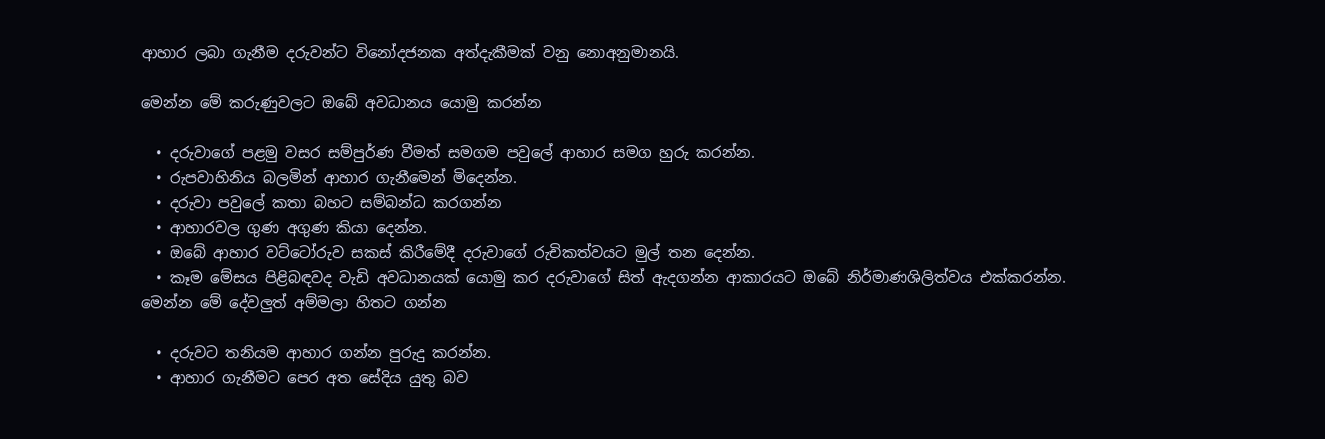ආහාර ලබා ගැනීම දරුවන්ට විනෝදජනක අත්දැකීමක් වනු නොඅනුමානයි.

මෙන්න මේ කරුණුවලට ඔබේ අවධානය යොමු කරන්න

  • දරුවාගේ පළමු වසර සම්පුර්ණ වීමත් සමගම පවුලේ ආහාර සමග හුරු කරන්න.
  • රුපවාහිනිය බලමින් ආහාර ගැනීමෙන් මිදෙන්න.
  • දරුවා පවුලේ කතා බහට සම්බන්ධ කරගන්න
  • ආහාරවල ගුණ අගුණ කියා දෙන්න.
  • ඔබේ ආහාර වට්ටෝරුව සකස් කිරීමේදී දරුවාගේ රුචිකත්වයට මුල් තන දෙන්න.
  • කෑම මේසය පිළිබඳවද වැඩි අවධානයක් යොමු කර දරුවාගේ සිත් ඇදගන්න ආකාරයට ඔබේ නිර්මාණශිලිත්වය එක්කරන්න.
මෙන්න මේ දේවලුත් අම්මලා හිතට ගන්න

  • දරුවට තනියම ආහාර ගන්න පුරුදු කරන්න.
  • ආහාර ගැනීමට පෙර අත සේදිය යුතු බව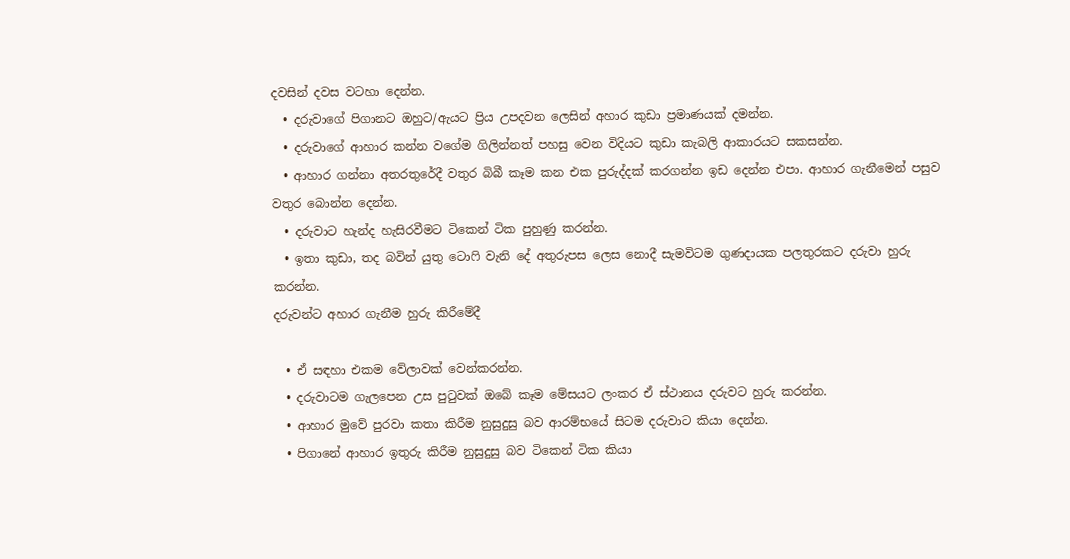දවසින් දවස වටහා දෙන්න.
  • දරුවාගේ පිගානට ඔහුට/ඇයට ප්‍රිය උපදවන ලෙසින් අහාර කුඩා ප්‍රමාණයක් දමන්න.
  • දරුවාගේ ආහාර කන්න වගේම ගිලින්නත් පහසු වෙන විදියට කුඩා කැබලි ආකාරයට සකසන්න.
  • ආහාර ගන්නා අතරතුරේදී වතුර බිබී කෑම කන එක පුරුද්දක් කරගන්න ඉඩ දෙන්න එපා. ආහාර ගැනීමෙන් පසුව වතුර බොන්න දෙන්න.
  • දරුවාට හැන්ද හැසිරවීමට ටිකෙන් ටික පුහුණු කරන්න.
  • ඉතා කුඩා, තද බවින් යුතු ටොෆි වැනි දේ අතුරුපස ලෙස නොදී සැමවිටම ගුණදායක පලතුරකට දරුවා හුරු කරන්න.
දරුවන්ට අහාර ගැනීම හුරු කිරීමේදී

  • ඒ සඳහා එකම වේලාවක් වෙන්කරන්න.
  • දරුවාටම ගැලපෙන උස පුටුවක් ඔබේ කෑම මේසයට ලංකර ඒ ස්ථානය දරුවට හුරු කරන්න.
  • ආහාර මුවේ පුරවා කතා කිරීම නුසුදුසු බව ආරම්භයේ සිටම දරුවාට කියා දෙන්න.
  • පිගානේ ආහාර ඉතුරු කිරීම නුසුදුසු බව ටිකෙන් ටික කියා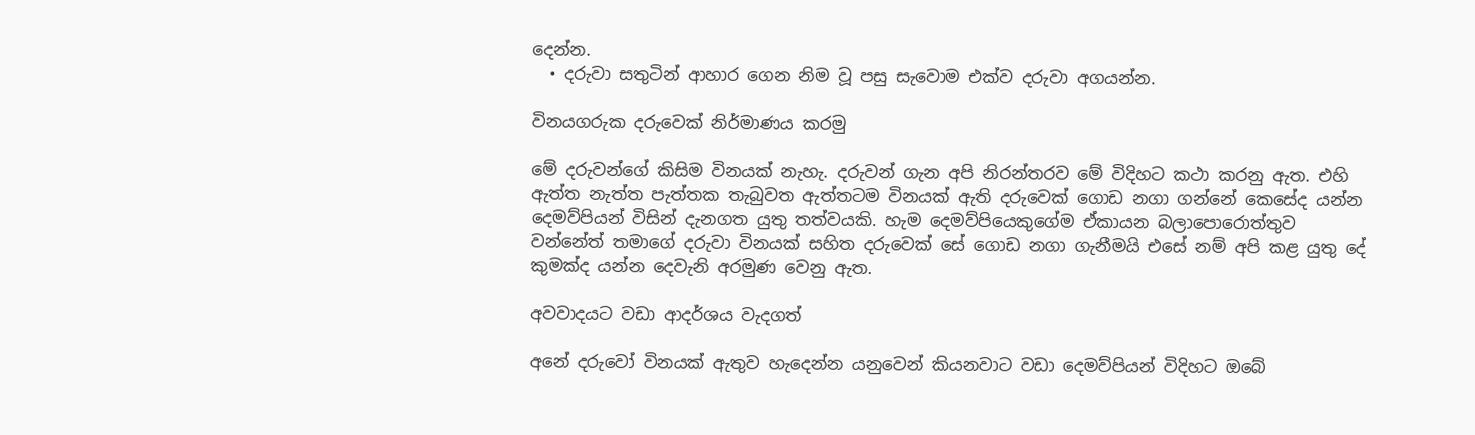දෙන්න.
  • දරුවා සතුටින් ආහාර ගෙන නිම වූ පසු සැවොම එක්ව දරුවා අගයන්න.

විනයගරුක දරුවෙක් නිර්මාණය කරමු

මේ දරුවන්ගේ කිසිම විනයක් නැහැ. දරුවන් ගැන අපි නිරන්තරව මේ විදිහට කථා කරනු ඇත. එහි ඇත්ත නැත්ත පැත්තක තැබුවත ඇත්තටම විනයක් ඇති දරුවෙක් ගොඩ නගා ගන්නේ කෙසේද යන්න දෙමව්පියන් විසින් දැනගත යුතු තත්වයකි. හැම දෙමව්පියෙකුගේම ඒකායන බලාපොරොත්තුව වන්නේත් තමාගේ දරුවා විනයක් සහිත දරුවෙක් සේ ගොඩ නගා ගැනීමයි එසේ නම් අපි කළ යුතු දේ කුමක්ද යන්න දෙවැනි අරමුණ වෙනු ඇත.

අවවාදයට වඩා ආදර්ශය වැදගත්

අනේ දරුවෝ විනයක් ඇතුව හැදෙන්න යනුවෙන් කියනවාට වඩා දෙමව්පියන් විදිහට ඔබේ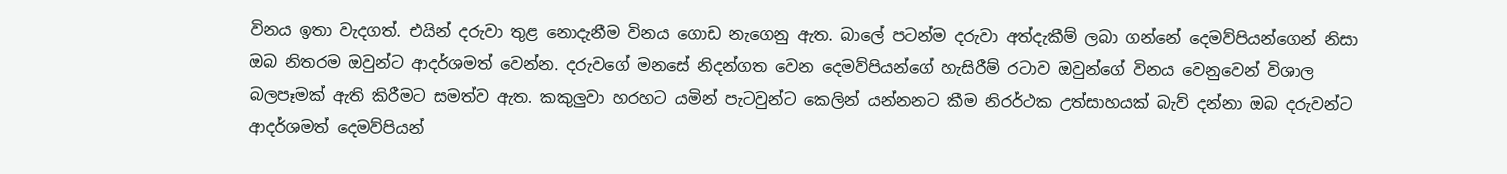විනය ඉතා වැදගත්. එයින් දරුවා තුළ නොදැනීම විනය ගොඩ නැගෙනු ඇත. බාලේ පටන්ම දරුවා අත්දැකීම් ලබා ගන්නේ දෙමව්පියන්ගෙන් නිසා ඔබ නිතරම ඔවුන්ට ආදර්ශමත් වෙන්න. දරුවගේ මනසේ නිදන්ගත වෙන දෙමව්පියන්ගේ හැසිරීම් රටාව ඔවුන්ගේ විනය වෙනුවෙන් විශාල බලපෑමක් ඇති කිරීමට සමත්ව ඇත. කකුලුවා හරහට යමින් පැටවුන්ට කෙලින් යන්නනට කීම නිරර්ථක උත්සාහයක් බැව් දන්නා ඔබ දරුවන්ට ආදර්ශමත් දෙමව්පියන්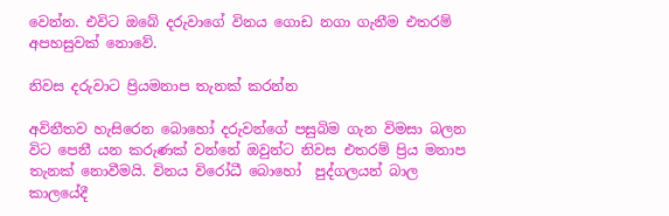වෙන්න. එවිට ඔබේ දරුවාගේ විනය ගොඩ නගා ගැනීම එතරම් අපහසුවක් නොවේ.

නිවස දරුවාට ප්‍රියමනාප තැනක් කරන්න

අවිනීතව හැසිරෙන බොහෝ දරුවන්ගේ පසුබිම ගැන විමසා බලන විට පෙනී යන කරුණක් වන්නේ ඔවුන්ට නිවස එතරම් ප්‍රිය මනාප තැනක් නොවීමයි. විනය විරෝධී බොහෝ  පුද්ගලයන් බාල කාලයේදී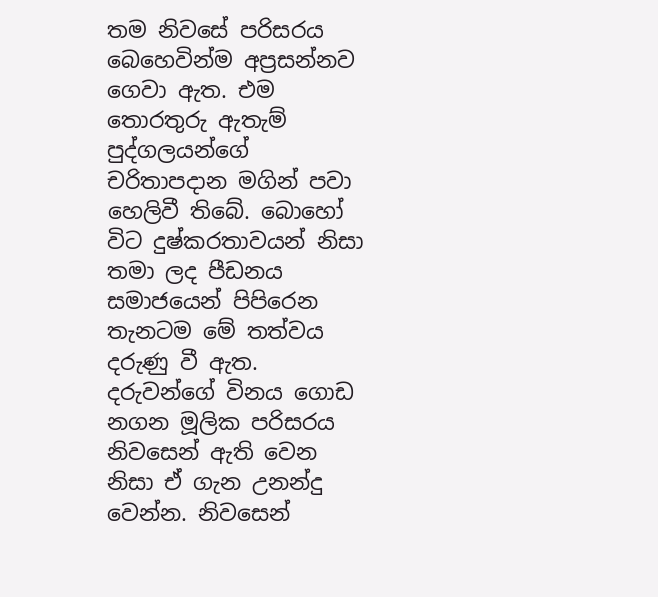තම නිවසේ පරිසරය බෙහෙවින්ම අප්‍රසන්නව ගෙවා ඇත. එම තොරතුරු ඇතැම් පුද්ගලයන්ගේ චරිතාපදාන මගින් පවා හෙලිවී තිබේ. බොහෝ විට දුෂ්කරතාවයන් නිසා තමා ලද පීඩනය සමාජයෙන් පිපිරෙන තැනටම මේ තත්වය දරුණු වී ඇත. දරුවන්ගේ විනය ගොඩ නගන මූලික පරිසරය නිවසෙන් ඇති වෙන  නිසා ඒ ගැන උනන්දු වෙන්න. නිවසෙන්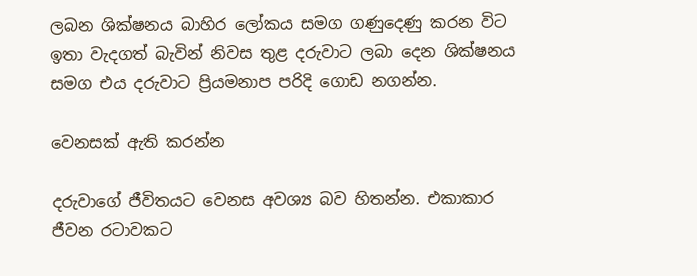ලබන ශික්ෂනය බාහිර ලෝකය සමග ගණුදෙණු කරන විට ඉතා වැදගත් බැවින් නිවස තුළ දරුවාට ලබා දෙන ශික්ෂනය සමග එය දරුවාට ප්‍රියමනාප පරිදි ගොඩ නගන්න.

වෙනසක් ඇති කරන්න

දරුවාගේ ජීවිතයට වෙනස අවශ්‍ය බව හිතන්න. එකාකාර ජීවන රටාවකට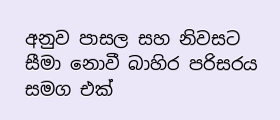අනුව පාසල සහ නිවසට සීමා නොවී බාහිර පරිසරය සමග එක්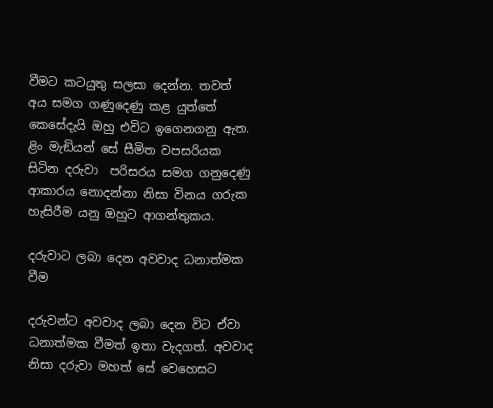වීමට කටයුතු සලසා දෙන්න. තවත් අ‍ය සමග ගණුදෙණු කළ යුත්තේ කෙසේදැයි ඔහු එවිට ඉගෙනගනු ඇත. ළිං මැඞියන් සේ සීමිත වපසරියක සිටින දරුවා  පරිසරය සමග ගනුදෙණු ආකාරය නොදන්නා නිසා විනය ගරුක හැසිරීම යනු ඔහුට ආගන්තුකය.

දරුවාට ලබා දෙන අවවාද ධනාත්මක වීම

දරුවන්ට අවවාද ලබා දෙන විට ඒවා ධනාත්මක වීමත් ඉතා වැදගත්. අවවාද නිසා දරුවා මහත් සේ වෙහෙසට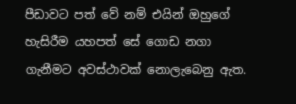පීඩාවට පත් වේ නම් එයින් ඔහුගේ හැසිරීම යහපත් සේ ගොඩ නගා ගැනීමට අවස්ථාවක් නොලැබෙනු ඇත.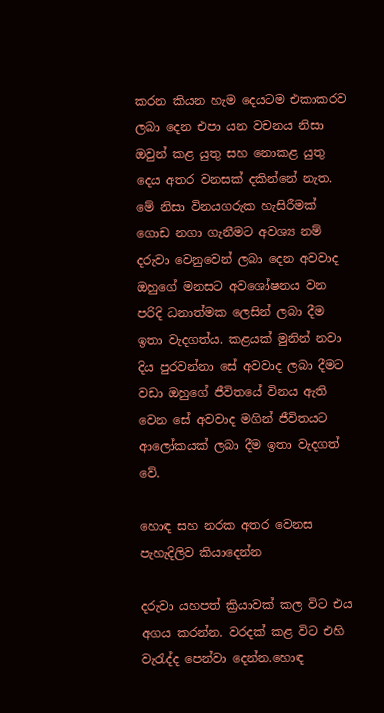කරන කියන හැම දෙයටම එකාකරව ලබා දෙන එපා යන වචනය නිසා ඔවුන් කළ යුතු සහ නොකළ යුතු දෙය අතර වනසක් දකින්නේ නැත. මේ නිසා විනයගරුක හැසිරීමක් ගොඩ නගා ගැනීමට අවශ්‍ය නම් දරුවා වෙනුවෙන් ලබා දෙන අවවාද ඔහුගේ මනසට අවශෝෂනය වන පරිදි ධනාත්මක ලෙසින් ලබා දීම ඉතා වැදගත්ය. කළයක් මුනින් නවා දිය පුරවන්නා සේ අවවාද ලබා දීමට වඩා ඔහුගේ ජීවිතයේ විනය ඇති වෙන සේ අවවාද මගින් ජීවිතයට ආලෝකයක් ලබා දීම ඉතා වැදගත් වේ.

හොඳ සහ නරක අතර වෙනස පැහැදිලිව කියාදෙන්න

දරුවා යහපත් ක්‍රියාවක් කල විට එය අගය කරන්න. වරදක් කළ විට එහි වැරැද්ද පෙන්වා දෙන්න.හොඳ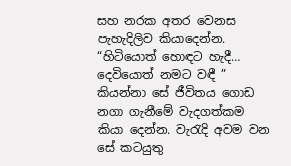සහ නරක අතර වෙනස පැහැදිලිව කියාදෙන්න.  “හිටියොත් හොඳට හැදී… දෙවියොත් නමට වඳී ” කියන්නා සේ ජීවිතය ගොඩ නගා ගැනීමේ වැදගත්කම කියා දෙන්න. වැරැදි අවම වන සේ කටයුතු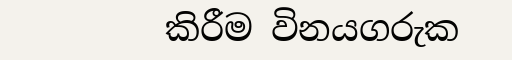කිරීම විනයගරුක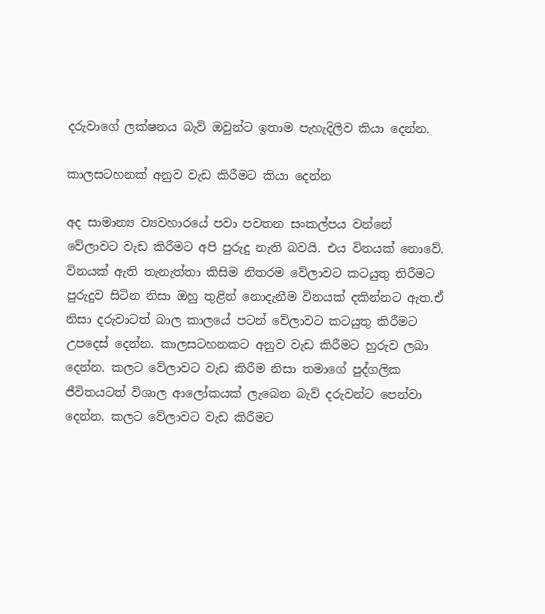දරුවාගේ ලක්ෂනය බැව් ඔවුන්ට ඉතාම පැහැදිලිව කියා දෙන්න.

කාලසටහනක් අනුව වැඩ කිරීමට කියා දෙන්න

අද සාමාන්‍ය ව්‍යවහාරයේ පවා පවතන සංකල්පය වන්නේ වේලාවට වැඩ කිරීමට අපි පුරුදු නැති බවයි. එය විනයක් නොවේ. විනයක් ඇති තැනැත්තා කිසිම නිතරම වේලාවට කටයුතු තිරීමට පුරුදුව සිටින නිසා ඔහු තුළින් නොදැනීම විනයක් දකින්නට ඇත.ඒ නිසා දරුවාටත් බාල කාලයේ පටන් වේලාවට කටයුතු කිරීමට උපදෙස් දෙන්න. කාලසටහනකට අනුව වැඩ කිරීමට හුරුව ලබා දෙන්න. කලට වේලාවට වැඩ කිරීම නිසා තමාගේ පුද්ගලික ජීවිතයටත් විශාල ආලෝකයක් ලැබෙන බැව් දරුවන්ට පෙන්වා දෙන්න. කලට වේලාවට වැඩ කිරීමට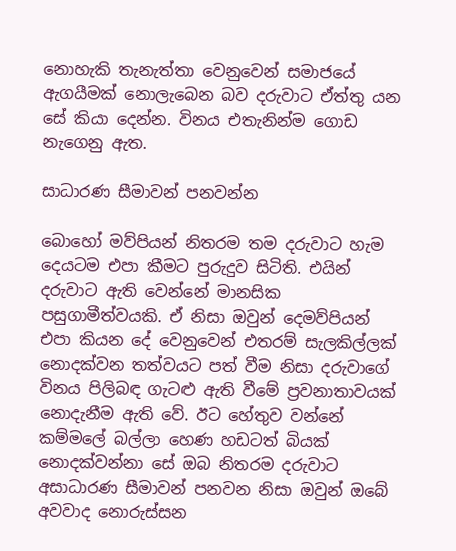නොහැකි තැනැත්තා වෙනුවෙන් සමාජයේ ඇගයීමක් නොලැබෙන බව දරුවාට ඒත්තු යන සේ කියා දෙන්න. විනය එතැනින්ම ගොඩ නැගෙනු ඇත.

සාධාරණ සීමාවන් පනවන්න

බොහෝ මව්පියන් නිතරම තම දරුවාට හැම දෙයටම එපා කීමට පුරුදුව සිටිති. එයින් දරුවාට ඇති වෙන්නේ මානසික පසුගාමීත්වයකි. ඒ නිසා ඔවුන් දෙමව්පියන් එපා කියන දේ වෙනුවෙන් එතරම් සැලකිල්ලක් නොදක්වන තත්වයට පත් වීම නිසා දරුවාගේ විනය පිලිබඳ ගැටළු ඇති වීමේ ප්‍රවනාතාවයක් නොදැනීම ඇති වේ. ඊට හේතුව වන්නේ කම්මලේ බල්ලා හෙණ හඩටත් බියක්   නොදක්වන්නා සේ ඔබ නිතරම දරුවාට අසාධාරණ සීමාවන් පනවන නිසා ඔවුන් ඔබේ අවවාද නොරුස්සන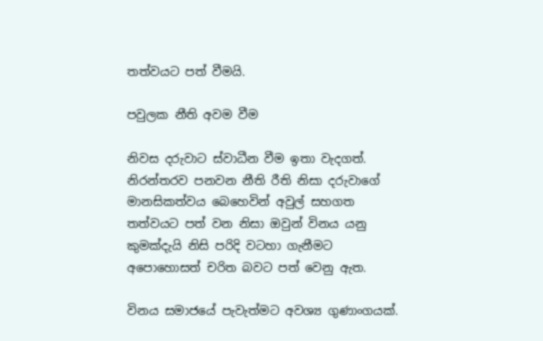තත්වයට පත් වීමයි.

පවුලක නීති අවම වීම

නිවස දරුවාට ස්වාධීන වීම ඉතා වැදගත්. නිරන්තරව පනවන නීති රීති නිසා දරුවාගේ මානසිකත්වය බෙහෙවින් අවුල් සහගත තත්වයට පත් වන නිසා ඔවුන් විනය යනු කුමක්දැයි නිසි පරිදි වටහා ගැනීමට අපොහොසත් චරිත බවට පත් වෙනු ඇත.

විනය සමාජයේ පැවැත්මට අවශ්‍ය ගුණාංගයක්.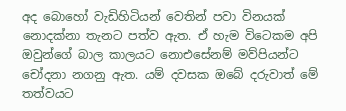අද බොහෝ වැඩිහිටියන් වෙතින් පවා විනයක් නොදක්නා තැනට පත්ව ඇත. ඒ හැම විටෙකම අපි ඔවුන්ගේ බාල කාලයට නොඑසේනම් මව්පියන්ට චෝදනා නගනු ඇත. යම් දවසක ඔබේ දරුවාත් මේ තත්වයට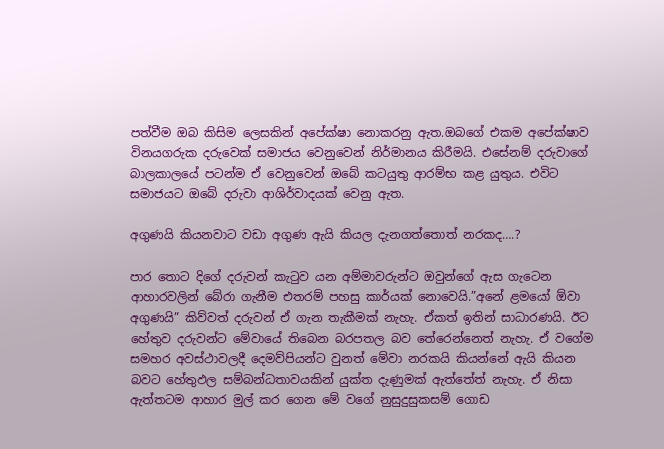පත්වීම ඔබ කිසිම ලෙසකින් අපේක්ෂා නොකරනු ඇත.ඔබගේ එකම අපේක්ෂාව විනයගරුක දරුවෙක් සමාජය වෙනුවෙන් නිර්මානය කිරීමයි. එසේනම් දරුවාගේ බාලකාලයේ පටන්ම ඒ වෙනුවෙන් ඔබේ කටයුතු ආරම්භ කළ යුතුය. එවිට සමාජයට ඔබේ දරුවා ආශිර්වාදයක් වෙනු ඇත.

අගුණයි කියනවාට වඩා අගුණ ඇයි කියල දැනගත්තොත් නරකද….?

පාර තොට දිගේ දරුවන් කැටුව යන අම්මාවරුන්ට ඔවුන්ගේ ඇස ගැටෙන ආහාරවලින් බේරා ගැනීම එතරම් පහසු කාර්යක් නොවෙයි.”අනේ ළමයෝ ඕවා අගුණයි” කිව්වත් දරුවන් ඒ ගැන තැකීමක් නැහැ. ඒකත් ඉතින් සාධාරණයි. ඊට හේතුව දරුවන්ට මේවායේ තිබෙන බරපතල බව තේරෙන්නෙත් නැහැ. ඒ වගේම සමහර අවස්ථාවලදී දෙමව්පියන්ට වුනත් මේවා නරකයි කියන්නේ ඇයි කියන බවට හේතුඵල සම්බන්ධතාවයකින් යුක්ත දැණුමක් ඇත්තේත් නැහැ. ඒ නිසා ඇත්තටම ආහාර මුල් කර ගෙන මේ වගේ නුසුදුසුකසම් ගොඩ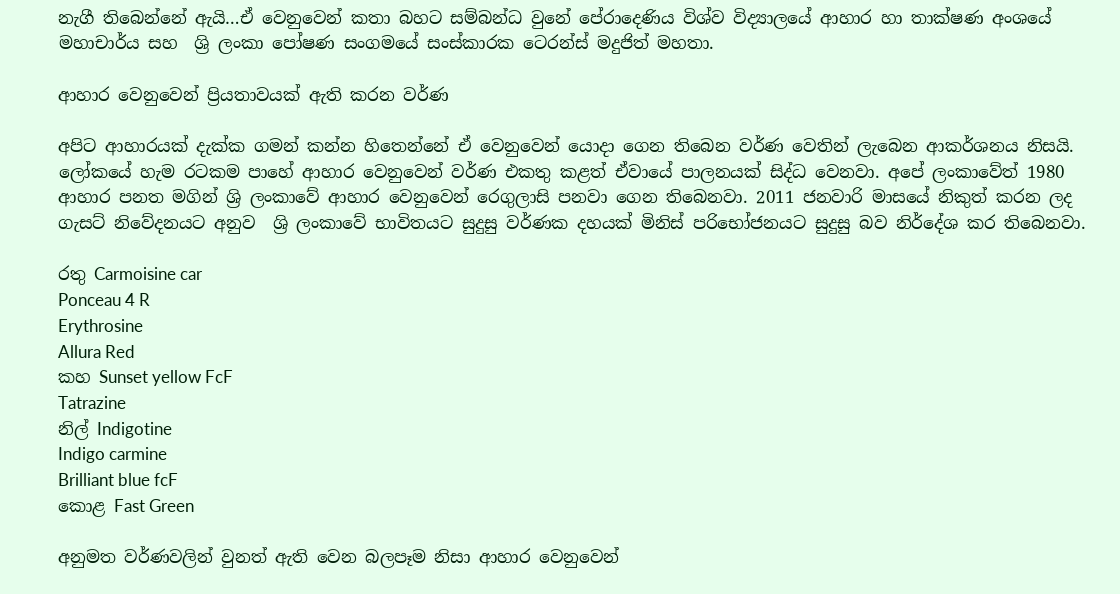නැගී තිබෙන්නේ ඇයි…ඒ වෙනුවෙන් කතා බහට සම්බන්ධ වුනේ පේරාදෙණිය විශ්ව විද්‍යාලයේ ආහාර හා තාක්ෂණ අංශයේ මහාචාර්ය සහ  ශ්‍රි ලංකා පෝෂණ සංගමයේ සංස්කාරක ටෙරන්ස් මදුජිත් මහතා.

ආහාර වෙනුවෙන් ප්‍රියතාවයක් ඇති කරන වර්ණ

අපිට ආහාරයක් දැක්ක ගමන් කන්න හිතෙන්නේ ඒ වෙනුවෙන් යොදා ගෙන තිබෙන වර්ණ වෙතින් ලැබෙන ආකර්ශනය නිසයි. ලෝකයේ හැම රටකම පාහේ ආහාර වෙනුවෙන් වර්ණ එකතු කළත් ඒවායේ පාලනයක් සිද්ධ වෙනවා. අපේ ලංකාවේත් 1980 ආහාර පනත මගින් ශ්‍රි ලංකාවේ ආහාර වෙනුවෙන් රෙගුලාසි පනවා ගෙන තිබෙනවා. 2011 ජනවාරි මාසයේ නිකුත් කරන ලද ගැසට් නිවේදනයට අනුව  ශ්‍රි ලංකාවේ භාවිතයට සුදුසු වර්ණක දහයක් මිනිස් පරිභෝජනයට සුදුසු බව නිර්දේශ කර තිබෙනවා.

රතු Carmoisine car
Ponceau 4 R
Erythrosine
Allura Red
කහ Sunset yellow FcF
Tatrazine
නිල් Indigotine
Indigo carmine
Brilliant blue fcF
කොළ Fast Green

අනුමත වර්ණවලින් වුනත් ඇති වෙන බලපෑම නිසා ආහාර වෙනුවෙන්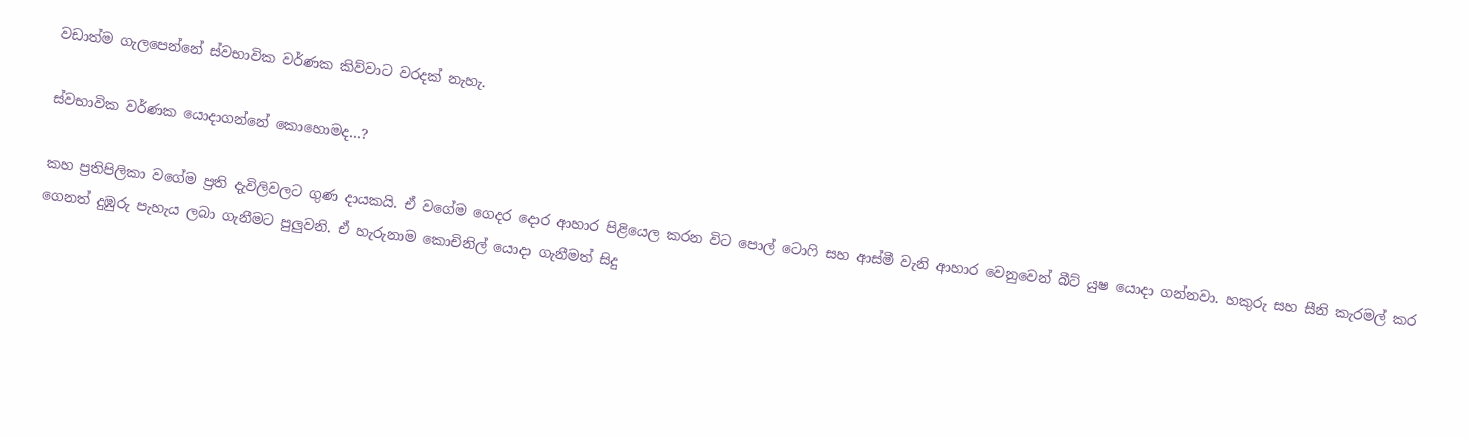වඩාත්ම ගැලපෙන්නේ ස්වභාවික වර්ණක කිව්වාට වරදක් නැහැ.

ස්වභාවික වර්ණක යොදාගන්නේ කොහොමද…?

කහ ප්‍රතිපිලිකා වගේම ප්‍රති දැවිලිවලට ගුණ දායකයි. ඒ වගේම ගෙදර දොර ආහාර පිළියෙල කරන විට පොල් ටොෆි සහ ආස්මී වැනි ආහාර වෙනුවෙන් බීට් යුෂ යොදා ගන්නවා. හකුරු සහ සීනි කැරමල් කර ගෙනත් දුඹුරු පැහැය ලබා ගැනීමට පුලුවනි. ඒ හැරුනාම කොචිනිල් යොදා ගැනීමත් සිදු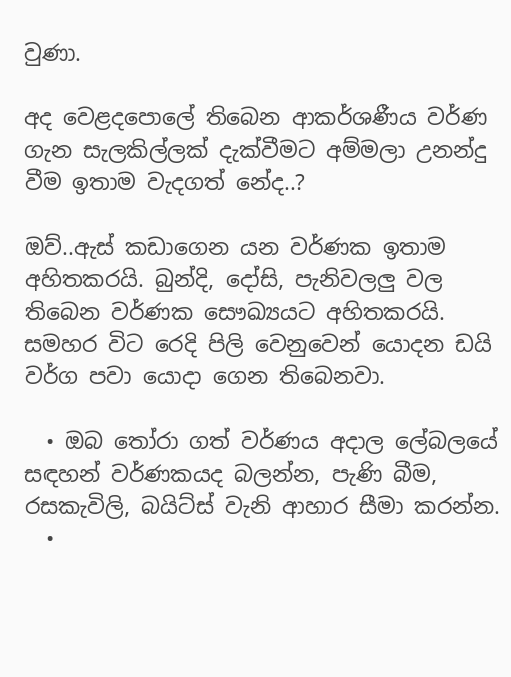වුණා.

අද වෙළදපොලේ තිබෙන ආකර්ශණීය වර්ණ ගැන සැලකිල්ලක් දැක්වීමට අම්මලා උනන්දු වීම ඉතාම වැදගත් නේද..?

ඔව්..ඇස් කඩාගෙන යන වර්ණක ඉතාම අහිතකරයි. බුන්දි, දෝසි, පැනිවලලු වල තිබෙන වර්ණක සෞඛ්‍යයට අහිතකරයි. සමහර විට රෙදි පිලි වෙනුවෙන් යොදන ඩයි වර්ග පවා යොදා ගෙන තිබෙනවා.

  • ඔබ තෝරා ගත් වර්ණය අදාල ලේබලයේ සඳහන් වර්ණකයද බලන්න, පැණි බීම, රසකැවිලි, බයිට්ස් වැනි ආහාර සීමා කරන්න.
  •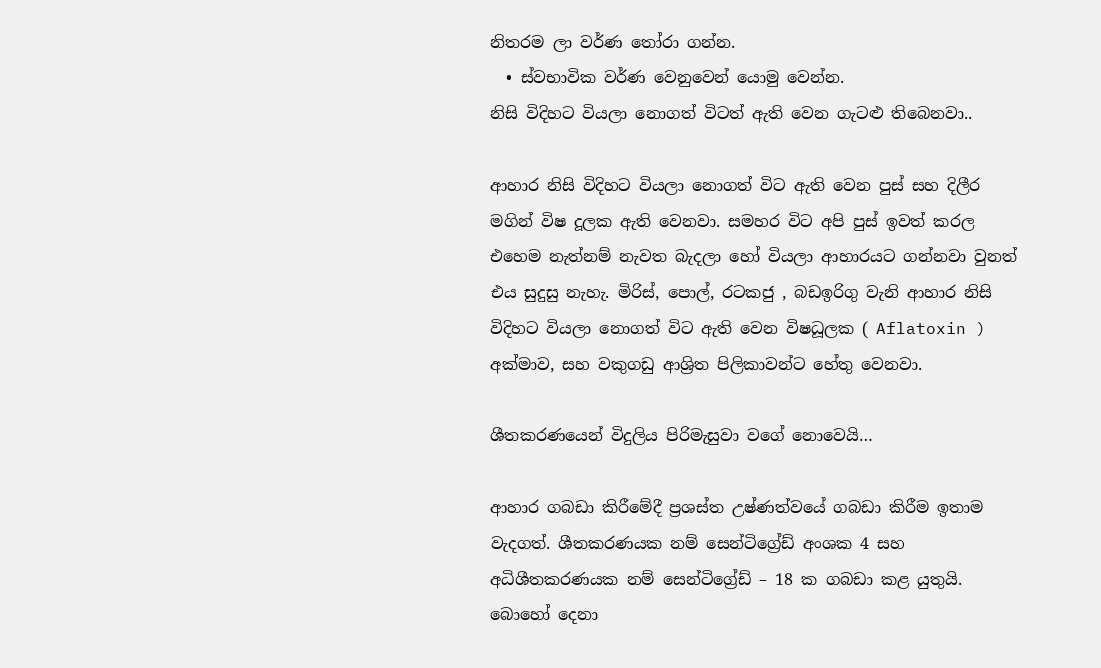නිතරම ලා වර්ණ තෝරා ගන්න.
  • ස්වභාවික වර්ණ වෙනුවෙන් යොමු වෙන්න.
නිසි විදිහට වියලා නොගත් විටත් ඇති වෙන ගැටළු තිබෙනවා..

ආහාර නිසි විදිහට වියලා නොගත් විට ඇති වෙන පුස් සහ දිලීර මගින් විෂ දූලක ඇති වෙනවා. සමහර විට අපි පුස් ඉවත් කරල එහෙම නැත්නම් නැවත බැදලා හෝ වියලා ආහාරයට ගන්නවා වුනත් එය සුදුසු නැහැ. මිරිස්, පොල්, රටකජු , බඩඉරිගු වැනි ආහාර නිසි විදිහට වියලා නොගත් විට ඇති වෙන විෂධූලක ( Aflatoxin )  අක්මාව, සහ වකුගඩු ආශ්‍රිත පිලිකාවන්ට හේතු වෙනවා.

ශීතකරණයෙන් විදුලිය පිරිමැසුවා වගේ නොවෙයි…

ආහාර ගබඩා කිරීමේදී ප්‍රශස්ත උෂ්ණත්වයේ ගබඩා කිරීම ඉතාම වැදගත්. ශීතකරණයක නම් සෙන්ටිග්‍රේඩ් අංශක 4 සහ අධිශීතකරණයක නම් සෙන්ටිග්‍රේඩ් – 18 ක ගබඩා කළ යුතුයි. බොහෝ දෙනා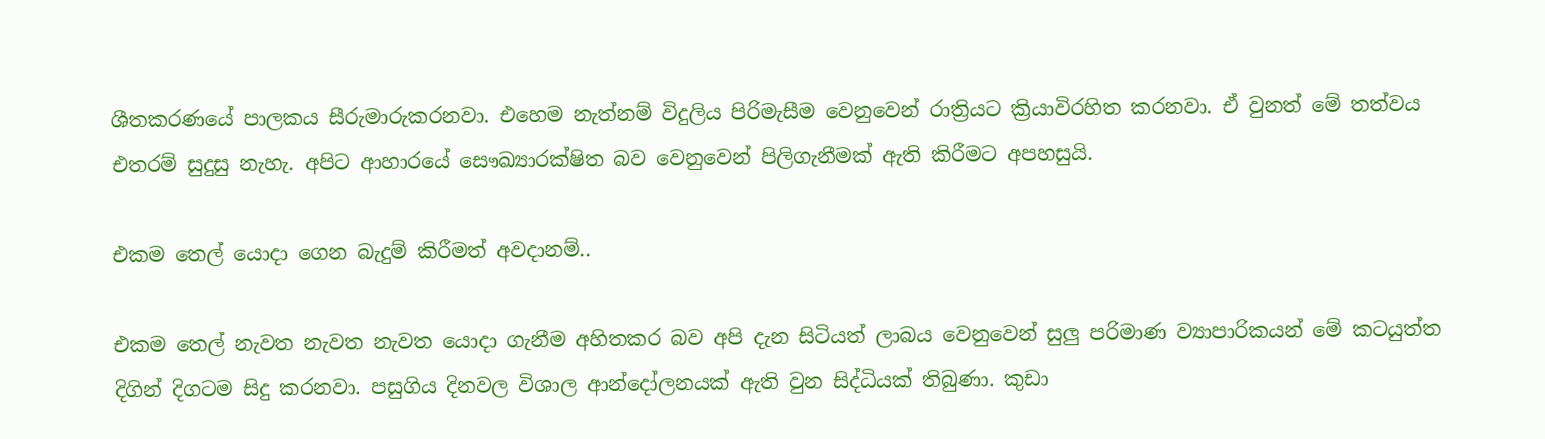ශීතකරණයේ පාලකය සීරුමාරුකරනවා. එහෙම නැත්නම් විදුලිය පිරිමැසීම වෙනුවෙන් රාත්‍රියට ක්‍රියාවිරහිත කරනවා. ඒ වුනත් මේ තත්වය එතරම් සුදුසු නැහැ. අපිට ආහාරයේ සෞඛ්‍යාරක්ෂිත බව වෙනුවෙන් පිලිගැනීමක් ඇති කිරීමට අපහසුයි.

එකම තෙල් යොදා ගෙන බැදුම් කිරීමත් අවදානම්..

එකම තෙල් නැවත නැවත නැවත යොදා ගැනීම අහිතකර බව අපි දැන සිටියත් ලාබය වෙනුවෙන් සුලු පරිමාණ ව්‍යාපාරිකයන් මේ කටයුත්ත දිගින් දිගටම සිදු කරනවා. පසුගිය දිනවල විශාල ආන්දෝලනයක් ඇති වුන සිද්ධියක් තිබුණා. කුඩා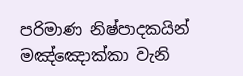පරිමාණ නිෂ්පාදකයින් මඤ්ඤොක්කා වැනි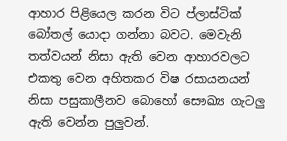ආහාර පිළියෙල කරන විට ප්ලාස්ටික් බෝතල් යොදා ගන්නා බවට. මෙවැනි තත්වයන් නිසා ඇති වෙන ආහාරවලට එකතු වෙන අහිතකර විෂ රසායනයන් නිසා පසුකාලීනව බොහෝ සෞඛ්‍ය ගැටලු ඇති වෙන්න පුලුවන්.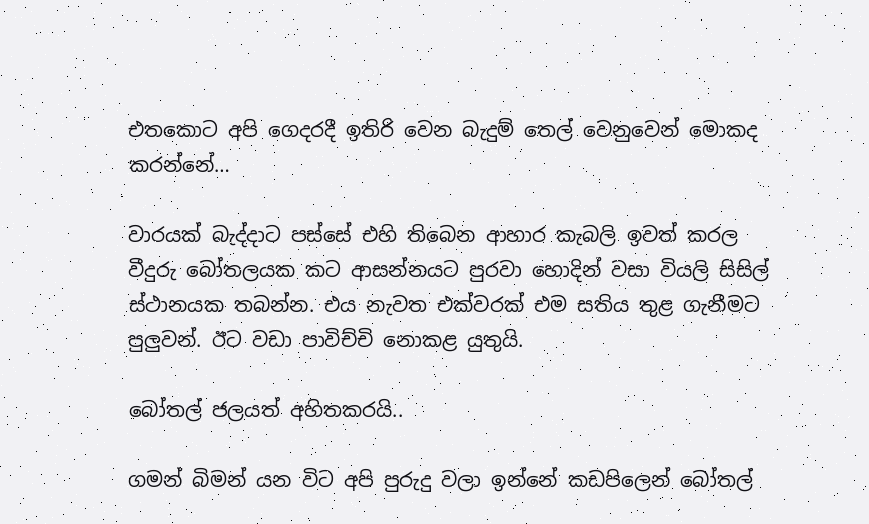එතකොට අපි ගෙදරදී ඉතිරි වෙන බැදුම් තෙල් වෙනුවෙන් මොකද කරන්නේ…

වාරයක් බැද්දාට පස්සේ එහි තිබෙන ආහාර කැබලි ඉවත් කරල වීදුරු බෝතලයක කට ආසන්නයට පුරවා හොදින් වසා වියලි සිසිල් ස්ථානයක තබන්න. එය නැවත එක්වරක් එම සතිය තුළ ගැනීමට පුලුවන්. ඊට වඩා පාවිච්චි නොකළ යුතුයි.

බෝතල් ජලයත් අහිතකරයි..

ගමන් බිමන් යන විට අපි පුරුදු වලා ඉන්නේ කඩපිලෙන් බෝතල්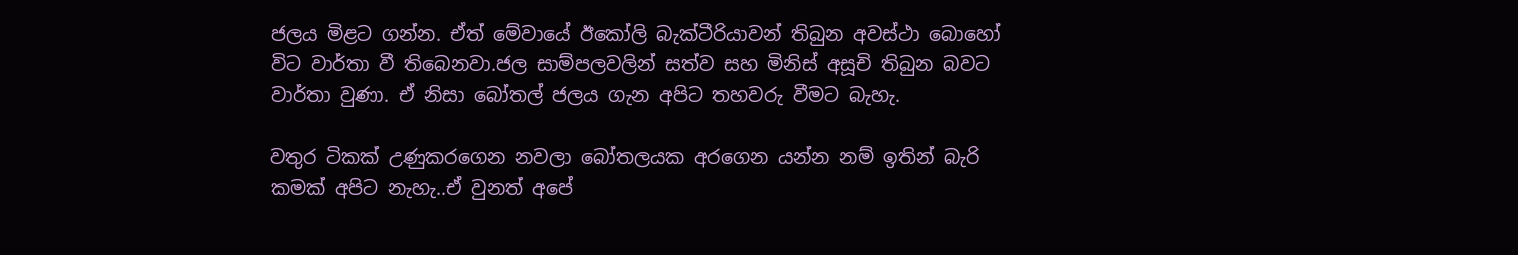ජලය මිළට ගන්න. ඒත් මේවායේ ඊකෝලි බැක්ටීරියාවන් තිබුන අවස්ථා බොහෝ විට වාර්තා වී තිබෙනවා.ජල සාම්පලවලින් සත්ව සහ මිනිස් අසූචි තිබුන බවට වාර්තා වුණා. ඒ නිසා බෝතල් ජලය ගැන අපිට තහවරු වීමට බැහැ.

වතුර ටිකක් උණුකරගෙන නවලා බෝතලයක අරගෙන යන්න නම් ඉතින් බැරි කමක් අපිට නැහැ..ඒ වුනත් අපේ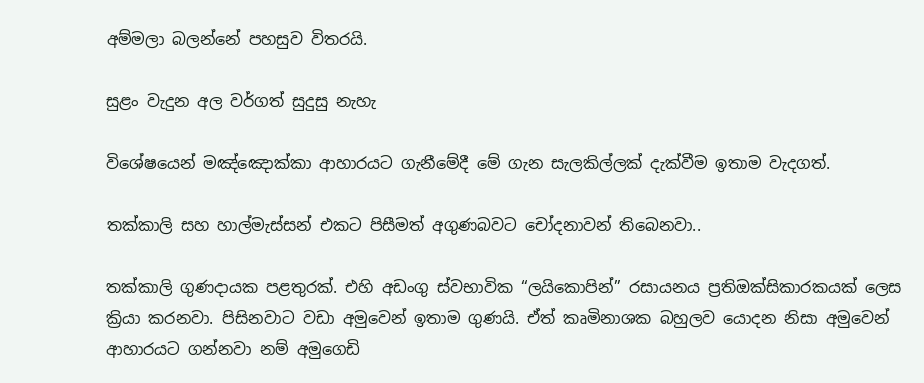අම්මලා බලන්නේ පහසුව විතරයි.

සුළං වැදුන අල වර්ගත් සුදුසු නැහැ

විශේෂයෙන් මඤ්ඤොක්කා ආහාරයට ගැනීමේදී මේ ගැන සැලකිල්ලක් දැක්වීම ඉතාම වැදගත්.

තක්කාලි සහ හාල්මැස්සන් එකට පිසීමත් අගුණබවට චෝදනාවන් තිබෙනවා..

තක්කාලි ගුණදායක පළතුරක්. එහි අඩංගු ස්වභාවික “ලයිකොපින්” රසායනය ප්‍රතිඔක්සිකාරකයක් ලෙස ක්‍රියා කරනවා. පිසිනවාට වඩා අමුවෙන් ඉතාම ගුණයි. ඒත් කෘමිනාශක බහුලව යොදන නිසා අමුවෙන් ආහාරයට ගන්නවා නම් අමුගෙඩි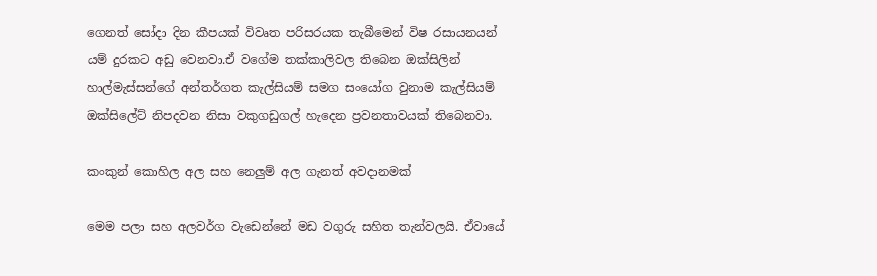ගෙනත් සෝදා දින කීපයක් විවෘත පරිසරයක තැබීමෙන් විෂ රසායනයන් යම් දුරකට අඩු වෙනවා.ඒ වගේම තක්කාලිවල තිබෙන ඔක්සිලින් හාල්මැස්සන්ගේ අන්තර්ගත කැල්සියම් සමග සංයෝග වුනාම කැල්සියම් ඔක්සිලේට් නිපදවන නිසා වකුගඩුගල් හැදෙන ප්‍රවනතාවයක් තිබෙනවා.

කංකුන් කොහිල අල සහ නෙලුම් අල ගැනත් අවදානමක්

මෙම පලා සහ අලවර්ග වැඩෙන්නේ මඩ වගුරු සහිත තැන්වලයි. ඒවායේ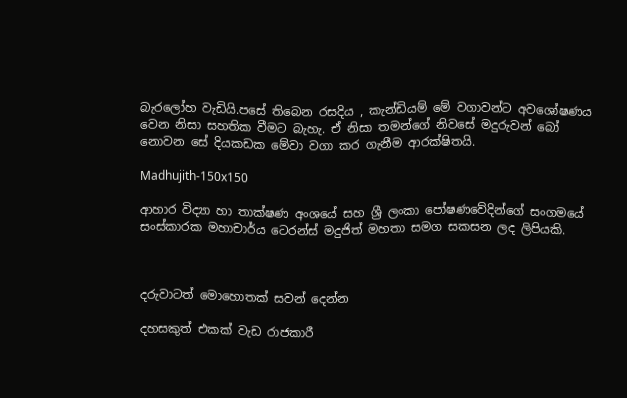බැරලෝහ වැඩියි.පසේ තිබෙන රසදිය , කැන්ඩියම් මේ වගාවන්ට අවශෝෂණය වෙන නිසා සහතික වීමට බැහැ. ඒ නිසා තමන්ගේ නිවසේ ‍මදුරුවන් බෝ නොවන සේ දියකඩක මේවා වගා කර ගැනීම ආරක්ෂිතයි.

Madhujith-150x150

ආහාර විද්‍යා හා තාක්ෂණ අංශයේ සහ ශ්‍රී ලංකා පෝෂණවේදින්ගේ සංගමයේ සංස්කාරක මහාචාර්ය ටෙරන්ස් මදුජිත් මහතා සමග සකසන ලද ලිපියකි.



දරුවාටත් මොහොතක් සවන් දෙන්න

දහසකුත් එකක් වැඩ රාජකාරී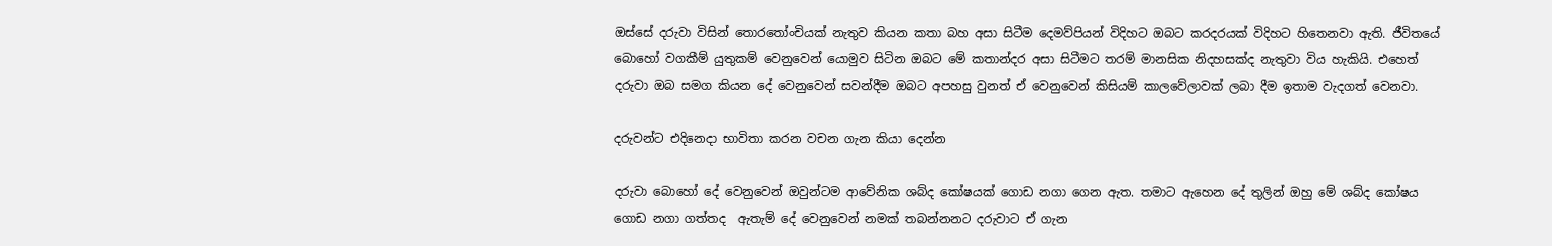ඔස්සේ දරුවා විසින් තොරතෝංචියක් නැතුව කියන කතා බහ අසා සිටීම දෙමව්පියන් විදිහට ඔබට කරදරයක් විදිහට හිතෙනවා ඇති. ජීවිතයේ බොහෝ වගකීම් යුතුකම් වෙනුවෙන් යොමුව සිටින ඔබට මේ කතාන්දර අසා සිටීමට තරම් මානසික නිදහසක්ද නැතුවා විය හැකියි. එහෙත් දරුවා ඔබ සමග කියන දේ වෙනුවෙන් සවන්දීම ඔබට අපහසු වුනත් ඒ වෙනුවෙන් කිසියම් කාලවේලාවක් ලබා දීම ඉතාම වැදගත් වෙනවා.

දරුවන්ට එදිනෙදා භාවිතා කරන වචන ගැන කියා දෙන්න

දරුවා බොහෝ දේ වෙනුවෙන් ඔවුන්ටම ආවේනික ශබ්ද කෝෂයක් ගොඩ නගා ගෙන ඇත. තමාට ඇහෙන දේ තුලින් ඔහු මේ ශබ්ද කෝෂය ගොඩ නගා ගත්තද  ඇතැම් දේ වෙනුවෙන් නමක් තබන්නනට දරුවාට ඒ ගැන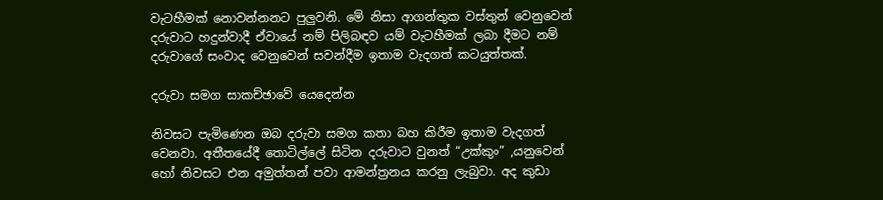වැටහීමක් නොවන්නනට පුලුවනි. මේ නිසා ආගන්තුක වස්තුන් වෙනුවෙන් දරුවාට හදුන්වාදී ඒවායේ නම් පිලිබඳව යම් වැටහීමක් ලබා දීමට නම් දරුවාගේ සංවාද වෙනුවෙන් සවන්දීම ඉතාම වැදගත් කටයුත්තක්.

දරුවා සමග සාකච්ඡාවේ යෙදෙන්න

නිවසට පැමිණෙන ඔබ දරුවා සමග කතා බහ කිරීම ඉතාම වැදගත් වෙනවා. අතීතයේදී තොටිල්ලේ සිටින දරුවාට වුනත් “උක්කුං” ,යනුවෙන් හෝ නිවසට එන අමුත්තන් පවා ආමන්ත්‍රනය කරනු ලැබුවා. අද කුඩා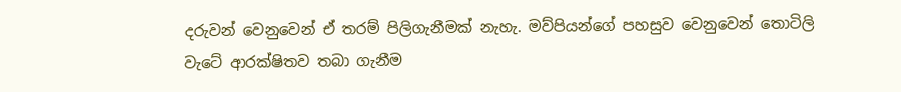දරුවන් වෙනුවෙන් ඒ තරම් පිලිගැනීමක් නැහැ. මව්පියන්ගේ පහසුව වෙනුවෙන් තොටිලි වැටේ ආරක්ෂිතව තබා ගැනීම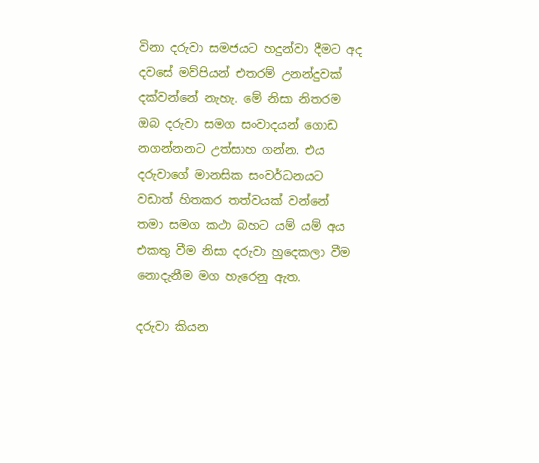විනා දරුවා සමජයට හදුන්වා දීමට අද දවසේ මව්පියන් එතරම් උනන්දුවක් දක්වන්නේ නැහැ. මේ නිසා නිතරම ඔබ දරුවා සමග සංවාදයන් ගොඩ නගන්නනට උත්සාහ ගන්න. එය දරුවාගේ මානසික සංවර්ධනයට වඩාත් හිතකර තත්වයක් වන්නේ තමා සමග කථා බහට යම් යම් අය එකතු වීම නිසා දරුවා හුදෙකලා වීම නොදැනීම මග හැරෙනු ඇත.

දරුවා කියන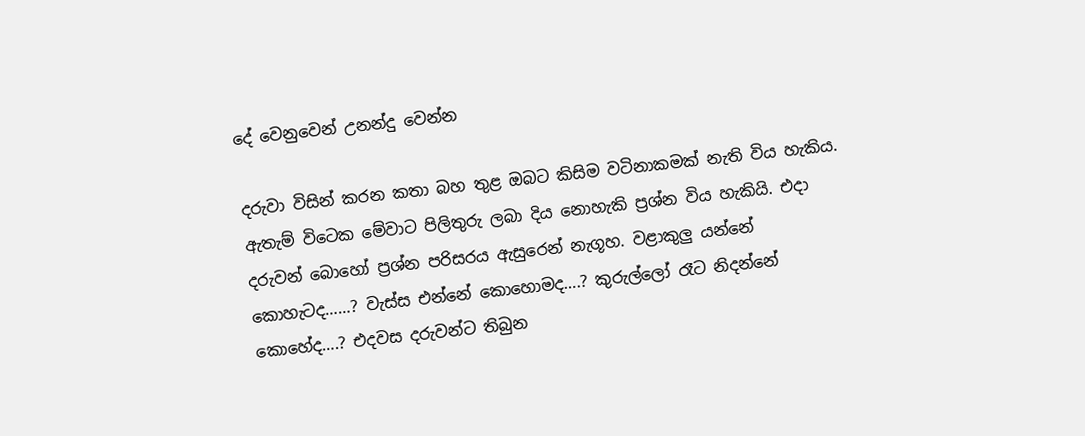දේ වෙනුවෙන් උනන්දු වෙන්න

දරුවා විසින් කරන කතා බහ තුළ ඔබට කිසිම වටිනාකමක් නැති විය හැකිය. ඇතැම් විටෙක මේවාට පිලිතුරු ලබා දිය නොහැකි ප්‍රශ්න විය හැකියි. එදා දරුවන් බොහෝ ප්‍රශ්න පරිසරය ඇසුරෙන් නැගූහ. වළාකුලු යන්නේ කොහැටද……? වැස්ස එන්නේ කොහොමද….? කුරුල්ලෝ රෑට නිදන්නේ කොහේද….? එදවස දරුවන්ට තිබුන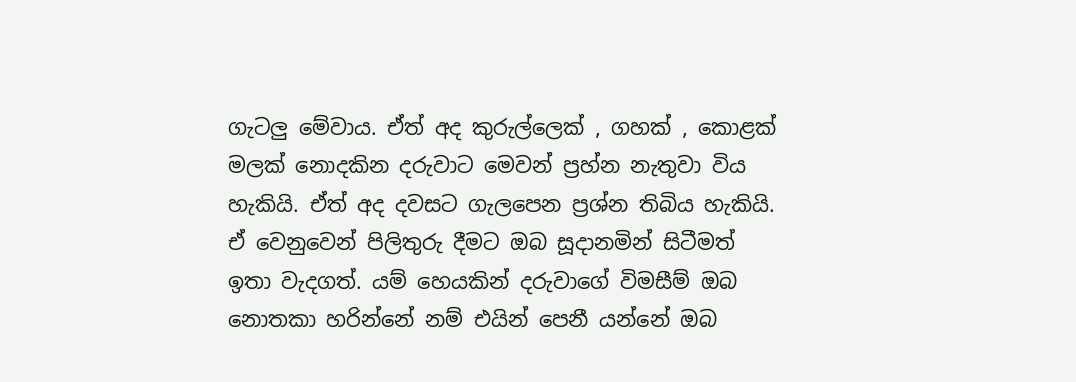ගැටලු මේවාය. ඒත් අද කුරුල්ලෙක් , ගහක් , කොළක් මලක් නොදකින දරුවාට මෙවන් ප්‍රහ්න නැතුවා විය හැකියි. ඒත් අද දවසට ගැලපෙන ප්‍රශ්න තිබිය හැකියි. ඒ වෙනුවෙන් පිලිතුරු දීමට ඔබ සූදානමින් සිටීමත් ඉතා වැදගත්. යම් හෙයකින් දරුවාගේ විමසීම් ඔබ නොතකා හරින්නේ නම් එයින් පෙනී යන්නේ ඔබ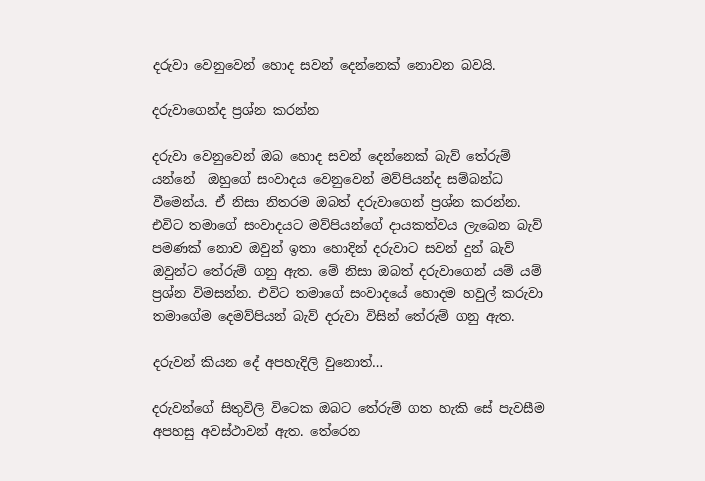දරුවා වෙනුවෙන් හොද සවන් දෙන්නෙක් නොවන බවයි.

දරුවාගෙන්ද ප්‍රශ්න කරන්න

දරුවා වෙනුවෙන් ඔබ හොද සවන් දෙන්නෙක් බැව් තේරුම් යන්නේ  ඔහුගේ සංවාදය වෙනුවෙන් මව්පියන්ද සම්බන්ධ වීමෙන්ය. ඒ නිසා නිතරම ඔබත් දරුවාගෙන් ප්‍රශ්න කරන්න. එවිට තමාගේ සංවාදයට මව්පියන්ගේ දායකත්වය ලැබෙන බැව් පමණක් නොව ඔවුන් ඉතා හොදින් දරුවාට සවන් දුන් බැව් ඔවුන්ට තේරුම් ගනු ඇත. මේ නිසා ඔබත් දරුවාගෙන් යම් යම් ප්‍රශ්න විමසන්න. එවිට තමාගේ සංවාදයේ හොදම හවුල් කරුවා තමාගේම දෙමව්පියන් බැව් දරුවා විසින් තේරුම් ගනු ඇත.

දරුවන් කියන දේ අපහැදිලි වුනොත්…

දරුවන්ගේ සිතුවිලි විටෙක ඔබට තේරුම් ගත හැකි සේ පැවසීම අපහසු අවස්ථාවන් ඇත. තේරෙන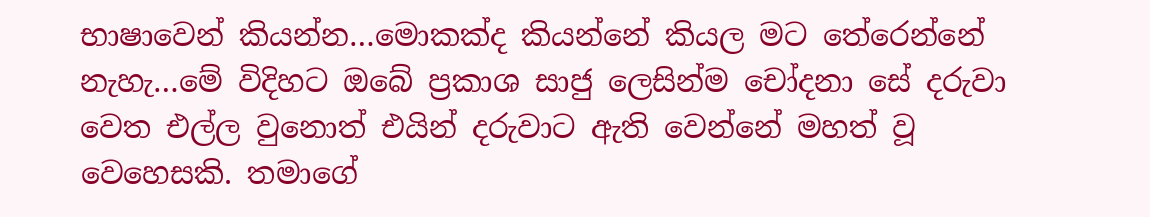භාෂාවෙන් කියන්න…මොකක්ද කියන්නේ කියල මට තේරෙන්නේ නැහැ…මේ විදිහට ඔබේ ප්‍රකාශ සාජු ලෙසින්ම චෝදනා සේ දරුවා වෙත එල්ල වුනොත් එයින් දරුවාට ඇති වෙන්නේ මහත් වූ වෙහෙසකි. තමාගේ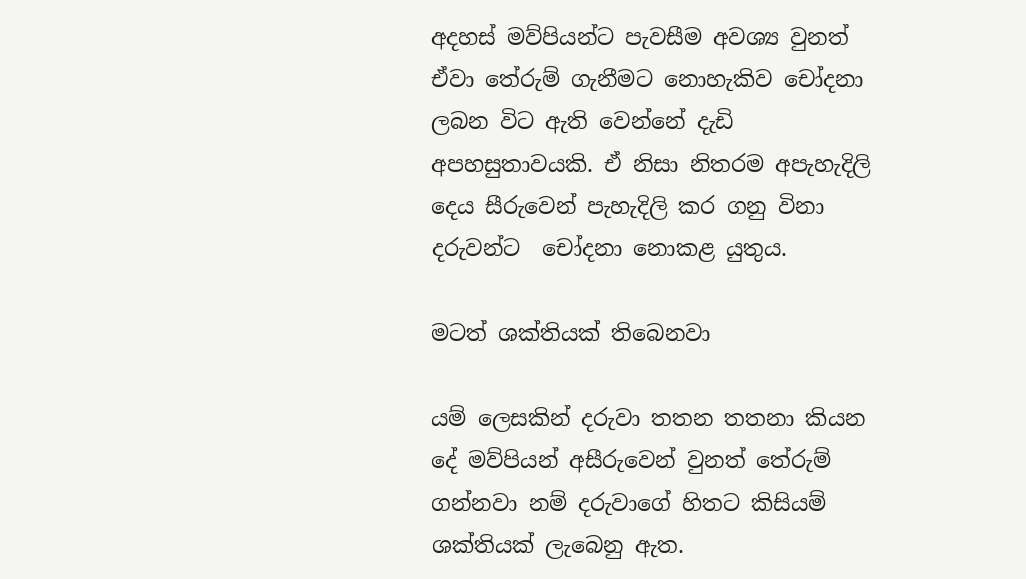අදහස් මව්පියන්ට පැවසීම අවශ්‍ය වුනත් ඒවා තේරුම් ගැනීමට නොහැකිව චෝදනා ලබන විට ඇති වෙන්නේ දැඩි අපහසුතාවයකි. ඒ නිසා නිතරම අපැහැදිලි දෙය සීරුවෙන් පැහැදිලි කර ගනු විනා දරුවන්ට  චෝදනා නොකළ යුතුය.

මටත් ශක්තියක් තිබෙනවා

යම් ලෙසකින් දරුවා තතන තතනා කියන දේ මව්පියන් අසීරුවෙන් වුනත් තේරුම් ගන්නවා නම් දරුවාගේ හිතට කිසියම් ශක්තියක් ලැබෙනු ඇත.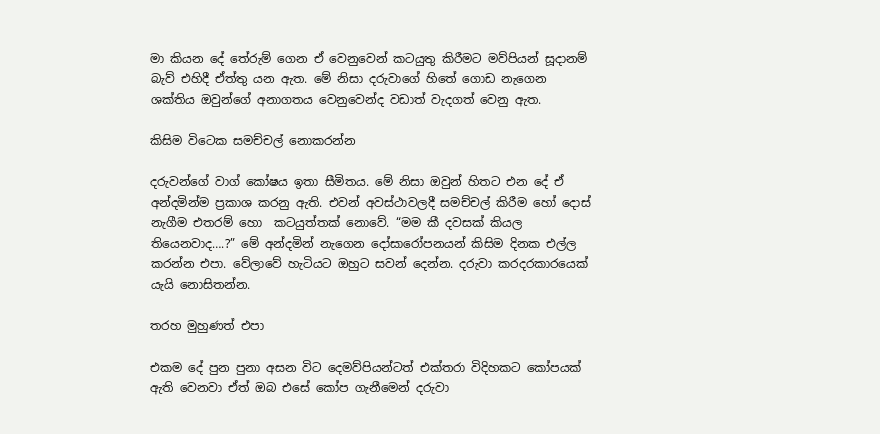මා කියන දේ තේරුම් ගෙන ඒ වෙනුවෙන් කටයුතු කිරීමට මව්පියන් සූදානම් බැව් එහිදී ඒත්තු යන ඇත. මේ නිසා දරුවාගේ හිතේ ගොඩ නැගෙන ශක්තිය ඔවුන්ගේ අනාගතය වෙනුවෙන්ද වඩාත් වැදගත් වෙනු ඇත.

කිසිම විටෙක සමච්චල් නොකරන්න

දරුවන්ගේ වාග් කෝෂය ඉතා සීමිතය. මේ නිසා ඔවුන් හිතට එන දේ ඒ අන්දමින්ම ප්‍රකාශ කරනු ඇති. එවන් අවස්ථාවලදී සමච්චල් කිරීම හෝ දොස් නැගීම එතරම් හො  කටයුත්තක් නොවේ. “මම කී දවසක් කියල තියෙනවාද….?” මේ අන්දමින් නැගෙන දෝසාරෝපනයන් කිසිම දිනක එල්ල කරන්න එපා. වේලාවේ හැටියට ඔහුට සවන් දෙන්න. දරුවා කරදරකාරයෙක් යැයි නොසිතන්න.

තරහ මුහුණත් එපා

එකම දේ පුන පුනා අසන විට දෙමව්පියන්ටත් එක්තරා විදිහකට කෝපයක් ඇති වෙනවා ඒත් ඔබ එසේ කෝප ගැනීමෙන් දරුවා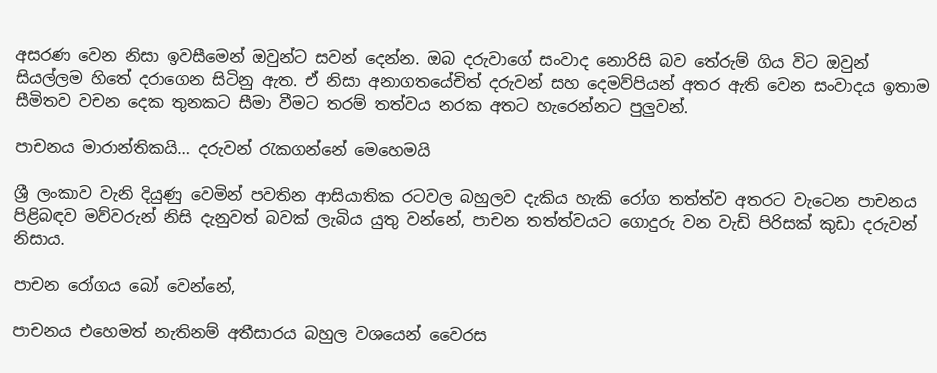අසරණ වෙන නිසා ඉවසීමෙන් ඔවුන්ට සවන් දෙන්න. ඔබ දරුවාගේ සංවාද නොරිසි බව තේරුම් ගිය විට ඔවුන් සියල්ලම හිතේ දරාගෙන සිටිනු ඇත. ඒ නිසා අනාගතයේචිත් දරුවන් සහ දෙමව්පියන් අතර ඇති වෙන සංවාදය ඉතාම සීමිතව වචන දෙක තුනකට සීමා වීමට තරම් තත්වය නරක අතට හැරෙන්නට පුලුවන්.

පාචනය මාරාන්තිකයි… දරුවන් රැකගන්නේ මෙහෙමයි

ශ්‍රී ලංකාව වැනි දියුණු වෙමින් පවතින ආසියාතික රටවල බහුලව දැකිය හැකි රෝග තත්ත්ව අතරට වැටෙන පාචනය පිළිබඳව මව්වරුන් නිසි දැනුවත් බවක් ලැබිය යුතු වන්නේ, පාචන තත්ත්වයට ගොදුරු වන වැඩි පිරිසක් කුඩා දරුවන් නිසාය.

පාචන රෝගය බෝ වෙන්නේ,

පාචනය එහෙමත් නැතිනම් අතීසාරය බහුල වශයෙන් වෛරස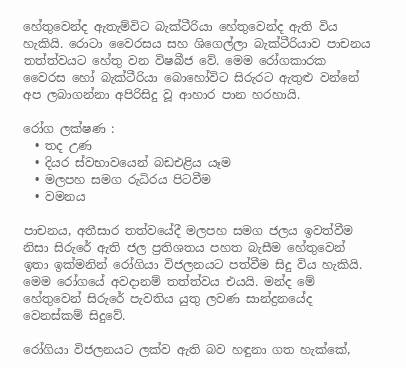හේතුවෙන්ද ඇතැම්විට බැක්ටීරියා හේතුවෙන්ද ඇති විය හැකියි. රොටා වෛරසය සහ ශිගෙල්ලා බැක්ටීරියාව පාචනය තත්ත්වයට හේතු වන විෂබීජ වේ. මෙම රෝගකාරක වෛරස හෝ බැක්ටීරියා බොහෝවිට සිරුරට ඇතුළු වන්නේ අප ලබාගන්නා අපිරිසිදු වූ ආහාර පාන හරහායි.

රෝග ලක්ෂණ :
  • තද උණ
  • දියර ස්වභාවයෙන් බඩඑළිය යෑම
  • මලපහ සමග රුධිරය පිටවීම
  • වමනය

පාචනය, අතීසාර තත්වයේදී මලපහ සමග ජලය ඉවත්වීම නිසා සිරුරේ ඇති ජල ප්‍රතිශතය පහත බැසීම හේතුවෙන් ඉතා ඉක්මනින් රෝගියා විජලනයට පත්වීම සිදු විය හැකියි. මෙම රෝගයේ අවදානම් තත්ත්වය එයයි. මන්ද මේ හේතුවෙන් සිරුරේ පැවතිය යුතු ලවණ සාන්ද්‍රනයේද වෙනස්කම් සිදුවේ.

රෝගියා විජලනයට ලක්ව ඇති බව හඳුනා ගත හැක්කේ,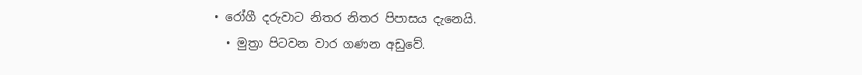• රෝගී දරුවාට නිතර නිතර පිපාසය දැනෙයි.
  • මුත්‍රා පිටවන වාර ගණන අඩුවේ.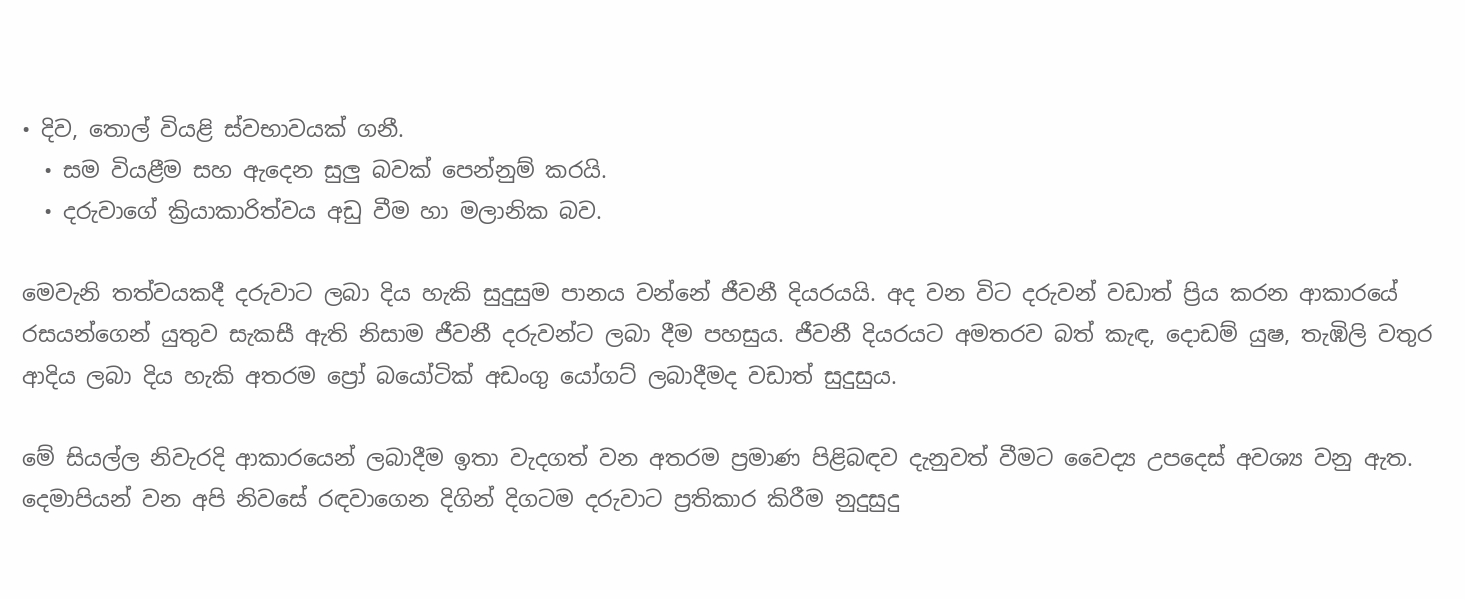• දිව, තොල් වියළි ස්වභාවයක් ගනී.
  • සම වියළීම සහ ඇදෙන සුලු බවක් පෙන්නුම් කරයි.
  • දරුවාගේ ක්‍රියාකාරිත්වය අඩු වීම හා මලානික බව.

මෙවැනි තත්වයකදී දරුවාට ලබා දිය හැකි සුදුසුම පානය වන්නේ ජීවනී දියරයයි. අද වන විට දරුවන් වඩාත් ප්‍රිය කරන ආකාරයේ රසයන්ගෙන් යුතුව සැකසී ඇති නිසාම ජීවනී දරුවන්ට ලබා දීම පහසුය. ජීවනී දියරයට අමතරව බත් කැඳ, දොඩම් යුෂ, තැඹිලි වතුර ආදිය ලබා දිය හැකි අතරම ප්‍රෝ බයෝටික් අඩංගු යෝගට් ලබාදීමද වඩාත් සුදුසුය.

මේ සියල්ල නිවැරදි ආකාරයෙන් ලබාදීම ඉතා වැදගත් වන අතරම ප්‍රමාණ පිළිබඳව දැනුවත් වීමට වෛද්‍ය උපදෙස් අවශ්‍ය වනු ඇත. දෙමාපියන් වන අපි නිවසේ රඳවාගෙන දිගින් දිගටම දරුවාට ප්‍රතිකාර කිරීම නුදුසුදු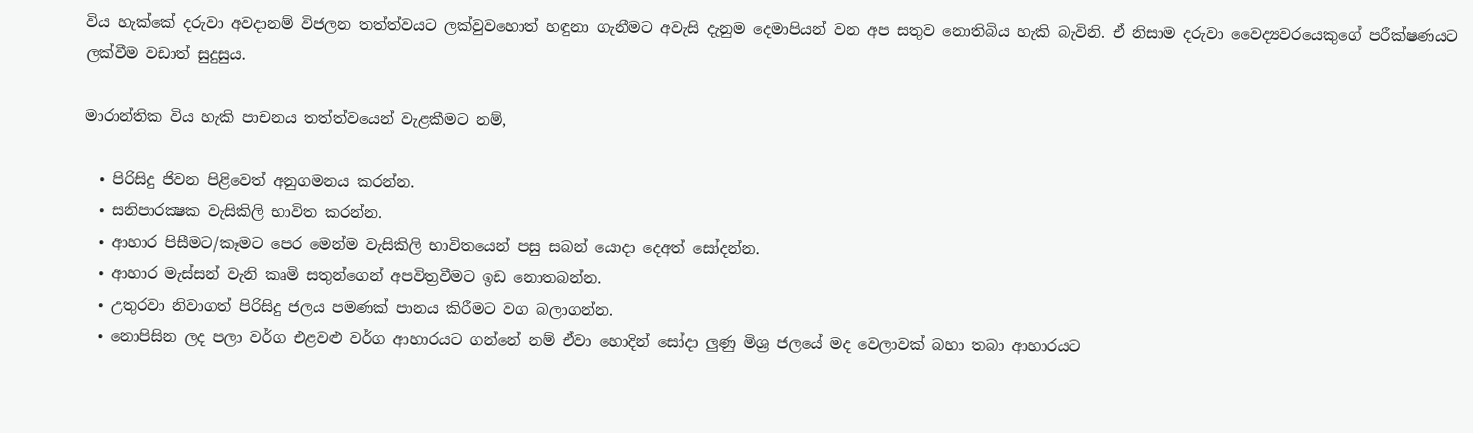විය හැක්කේ දරුවා අවදානම් විජලන තත්ත්වයට ලක්වුවහොත් හඳුනා ගැනීමට අවැසි දැනුම දෙමාපියන් වන අප සතුව නොතිබිය හැකි බැවිනි. ඒ නිසාම දරුවා වෛද්‍යවරයෙකුගේ පරීක්ෂණයට ලක්වීම වඩාත් සුදුසුය.

මාරාන්තික විය හැකි පාචනය තත්ත්වයෙන් වැළකීමට නම්,

  • පිරිසිදු ජිවන පිළිවෙත් අනුගමනය කරන්න.
  • සනිපාරක්‍ෂක වැසිකිලි භාවිත කරන්න.
  • ආහාර පිසීමට/කෑමට පෙර මෙන්ම වැසිකිලි භාවිතයෙන් පසු සබන් යොදා දෙඅත් සෝදන්න.
  • ආහාර මැස්සන් වැනි කෘමි සතුන්ගෙන් අපවිත්‍රවීමට ඉඩ නොතබන්න.
  • උතුරවා නිවාගත් පිරිසිදු ජලය පමණක් පානය කිරීමට වග බලාගන්න.
  • නොපිසින ලද පලා වර්ග එළවළු වර්ග ආහාරයට ගන්නේ නම් ඒවා හොදින් සෝදා ලුණු මිශ්‍ර ජලයේ මද වෙලාවක් බහා තබා ආහාරයට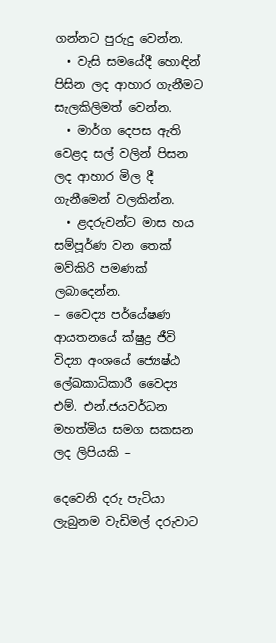ගන්නට පුරුදු වෙන්න.
  • වැසි සමයේදී හොඳින් පිසින ලද ආහාර ගැනීමට සැලකිලිමත් වෙන්න.
  • මාර්ග දෙපස ඇති වෙළද සල් වලින් පිසන ලද ආහාර මිල දී ගැනීමෙන් වලකින්න.
  • ළදරුවන්ට මාස හය සම්පූර්ණ වන තෙක් මව්කිරි පමණක් ලබාදෙන්න.
– වෛද්‍ය පර්යේෂණ ආයතනයේ ක්ෂුද්‍ර ජීවි විද්‍යා අංශයේ ජ්‍යෙෂ්ඨ ලේඛකාධිකාරී වෛද්‍ය එම්. එන්.ජයවර්ධන මහත්මිය සමග සකසන ලද ලිපියකි –

දෙවෙනි දරු පැටියා ලැබුනම වැඩිමල් දරුවාට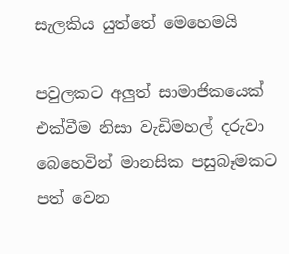සැලකිය යුත්තේ මෙහෙමයි

පවුලකට අලුත් සාමාජිකයෙක් එක්වීම නිසා වැඩිමහල් දරුවා බෙහෙවින් මානසික පසුබෑමකට පත් වෙන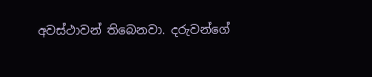අවස්ථාවන් තිබෙනවා. දරුවන්ගේ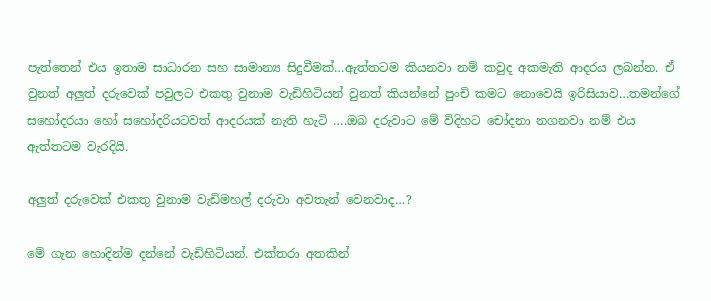පැත්තෙන් එය ඉතාම සාධාරන සහ සාමාන්‍ය සිදුවීමක්…ඇත්තටම කියනවා නම් කවුද අකමැති ආදරය ලබන්න. ඒ වුනත් අලුත් දරුවෙක් පවුලට එකතු වුනාම වැඩිහිටියන් වුනත් කියන්නේ පුංචි කමට නොවෙයි ඉරිසියාව…තමන්ගේ සහෝදරයා හෝ සහෝදරියටවත් ආදරයක් නැති හැටි ….ඔබ දරුවාට මේ විදිහට චෝදනා නගනවා නම් එය ඇත්තටම වැරදියි.

අලුත් දරුවෙක් එකතු වුනාම වැඩිමහල් දරුවා අවතැන් වෙනවාද…?

මේ ගැන හොදින්ම දන්නේ වැඩිහිටියන්. එක්තරා අතකින්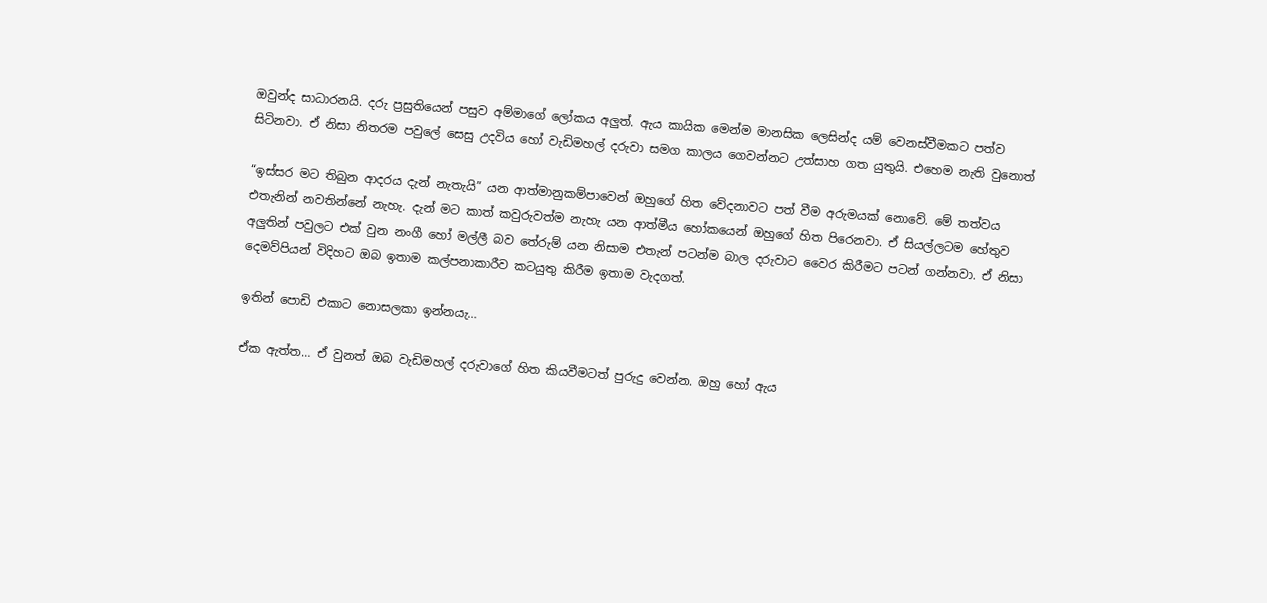ඔවුන්ද සාධාරනයි. දරු ප්‍රසුතියෙන් පසුව අම්මාගේ ලෝකය අලුත්. ඇය කායික මෙන්ම මානසික ලෙසින්ද යම් වෙනස්වීමකට පත්ව සිටිනවා. ඒ නිසා නිතරම පවුලේ සෙසු උදවිය හෝ වැඩිමහල් දරුවා සමග කාලය ගෙවන්නට උත්සාහ ගත යුතුයි. එහෙම නැති වුනොත්

“ඉස්සර මට තිබුන ආදරය දැන් නැතැයි” යන ආත්මානුකම්පාවෙන් ඔහුගේ හිත වේදනාවට පත් වීම අරුමයක් නොවේ. මේ තත්වය එතැනින් නවතින්නේ නැහැ. දැන් මට කාත් කවුරුවත්ම නැහැ යන ආත්මීය හෝකයෙන් ඔහුගේ හිත පිරෙනවා. ඒ සියල්ලටම හේතුව අලුතින් පවුලට එක් වුන නංගී හෝ මල්ලී බව තේරුම් යන නිසාම එතැන් පටන්ම බාල දරුවාට වෛර කිරීමට පටන් ගන්නවා. ඒ නිසා දෙමව්පියන් විදිහට ඔබ ඉතාම කල්පනාකාරීව කටයුතු කිරීම ඉතාම වැදගත්.

ඉතින් පොඩි එකාට නොසලකා ඉන්නයැ…

ඒක ඇත්ත… ඒ වුනත් ඔබ වැඩිමහල් දරුවාගේ හිත කියවීමටත් පුරුදු වෙන්න. ඔහු හෝ ඇය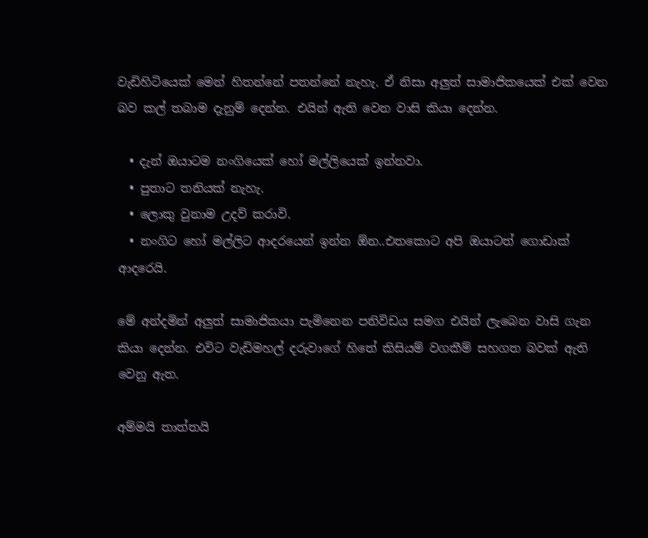වැඩිහිටියෙක් මෙන් හිතන්නේ පතන්නේ නැහැ. ඒ නිසා අලුත් සාමාජිකයෙක් එක් වෙන බව කල් තබාම දැනුම් දෙන්න. එයින් ඇති වෙන වාසි කියා දෙන්න.

  • දැන් ඔයාටම නංගියෙක් හෝ මල්ලියෙක් ඉන්නවා.
  • පුතාට තනියක් නැහැ.
  • ලොකු වුනාම උදව් කරාවි.
  • නංගිට හෝ මල්ලිට ආදරයෙන් ඉන්න ඕන..එතකොට අපි ඔයාටත් ගොඩාක් ආදරෙයි.

මේ අන්දමින් අලුත් සාමාජිකයා පැමිනෙන පනිවිඩය සමග එයින් ලැබෙන වාසි ගැන කියා දෙන්න. එවිට වැඩිමහල් දරුවාගේ හිතේ කිසියම් වගකීම් සහගත බවක් ඇති වෙනු ඇත.

අම්මයි තාත්තයි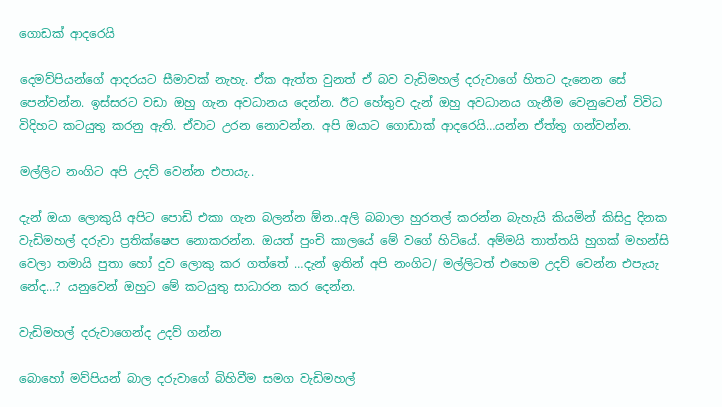ගොඩක් ආදරෙයි

දෙමව්පියන්ගේ ආදරයට සීමාවක් නැහැ. ඒක ඇත්ත වුනත් ඒ බව වැඩිමහල් දරුවාගේ හිතට දැනෙන සේ පෙන්වන්න. ඉස්සරට වඩා ඔහු ගැන අවධානය දෙන්න. ඊට හේතුව දැන් ඔහු අවධානය ගැනීම වෙනුවෙන් විවිධ විදිහට කටයුතු කරනු ඇති. ඒවාට උරන නොවන්න. අපි ඔයාට ගොඩාක් ආදරෙයි…යන්න ඒත්තු ගන්වන්න.

මල්ලිට නංගිට අපි උදව් වෙන්න එපායැ..

දැන් ඔයා ලොකුයි අපිට පොඩි එකා ගැන බලන්න ඕන..අලි බබාලා හුරතල් කරන්න බැහැයි කියමින් කිසිදු දිනක වැඩිමහල් දරුවා ප්‍රතික්ෂෙප නොකරන්න. ඔයත් පුංචි කාලයේ මේ වගේ හිටියේ. අම්මයි තාත්තයි හුගක් මහන්සි වෙලා තමායි පුතා හෝ දුව ලොකු කර ගත්තේ …දැන් ඉතින් අපි නංගිට/ මල්ලිටත් එහෙම උදව් වෙන්න එපැයැ නේද…? යනුවෙන් ඔහුට මේ කටයුතු සාධාරන කර දෙන්න.

වැඩිමහල් දරුවාගෙන්ද උදව් ගන්න

බොහෝ මව්පියන් බාල දරුවාගේ බිහිවීම සමග වැඩිමහල්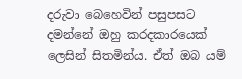දරුවා බෙහෙවින් පසුපසට දමන්නේ ඔහු කරදකාරයෙක් ලෙසින් සිතමින්ය. ඒත් ඔබ යම්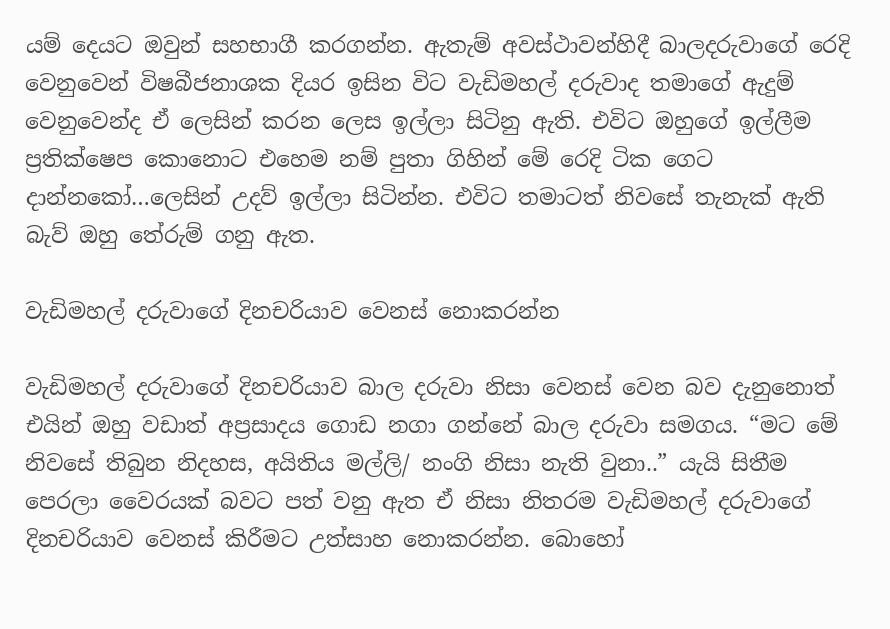යම් දෙයට ඔවුන් සහභාගී කරගන්න. ඇතැම් අවස්ථාවන්හිදී බාලදරුවාගේ රෙදි වෙනුවෙන් විෂබීජනාශක දියර ඉසින විට වැඩිමහල් දරුවාද තමාගේ ඇදුම් වෙනුවෙන්ද ඒ ලෙසින් කරන ලෙස ඉල්ලා සිටිනු ඇති. එවිට ඔහුගේ ඉල්ලීම ප්‍රතික්ෂෙප කොනොට එහෙම නම් පුතා ගිහින් මේ රෙදි ටික ගෙට දාන්නකෝ…ලෙසින් උදව් ඉල්ලා සිටින්න. එවිට තමාටත් නිවසේ තැනැක් ඇති බැව් ඔහු තේරුම් ගනු ඇත.

වැඩිමහල් දරුවාගේ දිනචරියාව වෙනස් නොකරන්න

වැඩිමහල් දරුවාගේ දිනචරියාව බාල දරුවා නිසා වෙනස් වෙන බව දැනුනොත් එයින් ඔහු වඩාත් අප්‍රසාදය ගොඩ නගා ගන්නේ බාල දරුවා සමගය. “මට මේ නිවසේ තිබුන නිදහස, අයිතිය මල්ලි/ නංගි නිසා නැති වුනා..” යැයි සිතීම පෙරලා වෛරයක් බවට පත් වනු ඇත ඒ නිසා නිතරම වැඩිමහල් දරුවාගේ දිනචරියාව වෙනස් කිරීමට උත්සාහ නොකරන්න. බොහෝ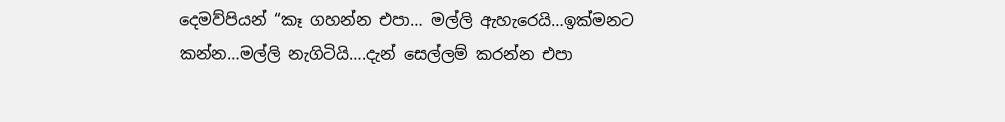දෙමව්පියන් “කෑ ගහන්න එපා… මල්ලි ඇහැරෙයි…ඉක්මනට කන්න…මල්ලි නැගිටියි….දැන් සෙල්ලම් කරන්න එපා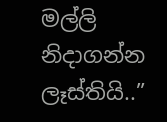මල්ලි නිදාගන්න ලෑස්තියි..”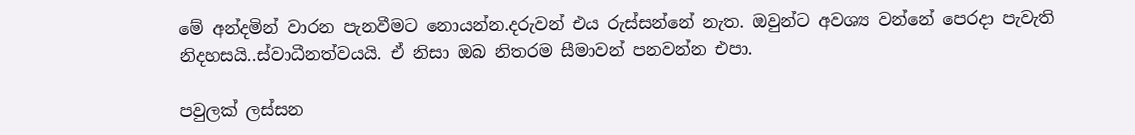මේ අන්දමින් වාරන පැනවීමට නොයන්න.දරුවන් එය රුස්සන්නේ නැත. ඔවුන්ට අවශ්‍ය වන්නේ පෙරදා පැවැති නිදහසයි..ස්වාධීනත්වයයි. ඒ නිසා ඔබ නිතරම සීමාවන් පනවන්න එපා.

පවුලක් ලස්සන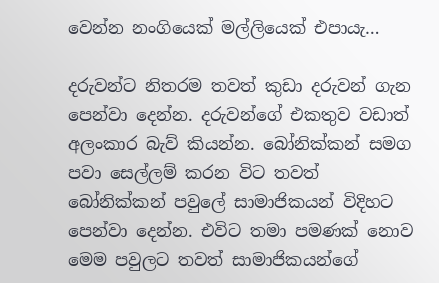වෙන්න නංගියෙක් මල්ලියෙක් එපායැ…

දරුවන්ට නිතරම තවත් කුඩා දරුවන් ගැන පෙන්වා දෙන්න. දරුවන්ගේ එකතුව වඩාත් අලංකාර බැව් කියන්න. බෝනික්කන් සමග පවා සෙල්ලම් කරන විට තවත් බෝනික්කන් පවුලේ සාමාජිකයන් විදිහට පෙන්වා දෙන්න. එවිට තමා පමණක් නොව මෙම පවුලට තවත් සාමාජිකයන්ගේ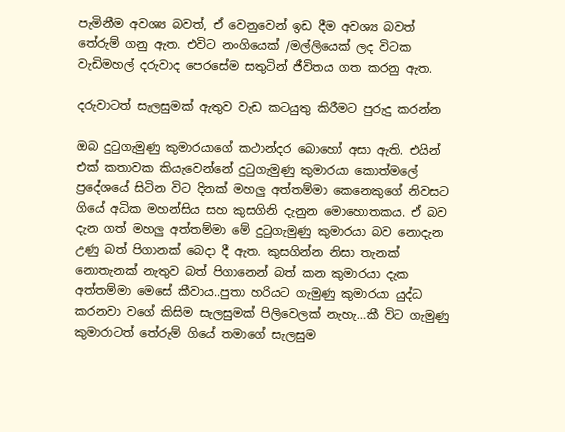පැමිනීම අවශ්‍ය බවත්, ඒ වෙනුවෙන් ඉඩ දීම අවශ්‍ය බවත් තේරුම් ගනු ඇත. එවිට නංගියෙක් /මල්ලියෙක් ලද විටක වැඩිමහල් දරුවාද පෙරසේම සතුටින් ජීවිතය ගත කරනු ඇත.

දරුවාටත් සැලසුමක් ඇතුව වැඩ කටයුතු කිරීමට පුරුදු කරන්න

ඔබ දුටුගැමුණු කුමාරයාගේ කථාන්දර බොහෝ අසා ඇති. එයින් එක් කතාවක කියැවෙන්නේ දුටුගැමුණු කුමාරයා කොත්මලේ ප්‍රදේශයේ සිටින විට දිනක් මහලු අත්තම්මා කෙනෙකුගේ නිවසට ගියේ අධික මහන්සිය සහ කුසගිනි දැනුන මොහොතකය. ඒ බව දැන ගත් මහලු අත්තම්මා මේ දුටුගැමුණු කුමාරයා බව නොදැන උණු බත් පිගානක් බෙදා දී ඇත. කුසගින්න නිසා තැනක් නොතැනක් නැතුව බත් පිගානෙන් බත් කන කුමාරයා දැක අත්තම්මා මෙසේ කීවාය..පුතා හරියට ගැමුණු කුමාරයා යුද්ධ කරනවා වගේ කිසිම සැලසුමක් පිලිවෙලක් නැහැ…කී විට ගැමුණු කුමාරාටත් තේරුම් ගියේ තමාගේ සැලසුම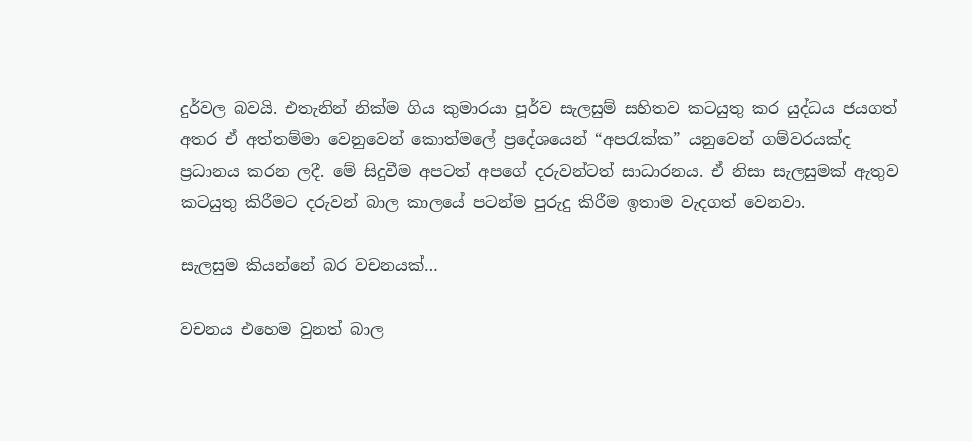දුර්වල බවයි. එතැනින් නික්ම ගිය කුමාරයා පූර්ව සැලසුම් සහිතව කටයුතු කර යුද්ධය ජයගත් අතර ඒ අත්තම්මා වෙනුවෙන් කොත්මලේ ප්‍රදේශයෙන් “අපරැක්ක” යනුවෙන් ගම්වරයක්ද ප්‍රධානය කරන ලදී. මේ සිදුවීම අපටත් අපගේ දරුවන්ටත් සාධාරනය. ඒ නිසා සැලසුමක් ඇතුව කටයුතු කිරීමට දරුවන් බාල කාලයේ පටන්ම පුරුදු කිරීම ඉතාම වැදගත් වෙනවා.

සැලසුම කියන්නේ බර වචනයක්…

වචනය එහෙම වුනත් බාල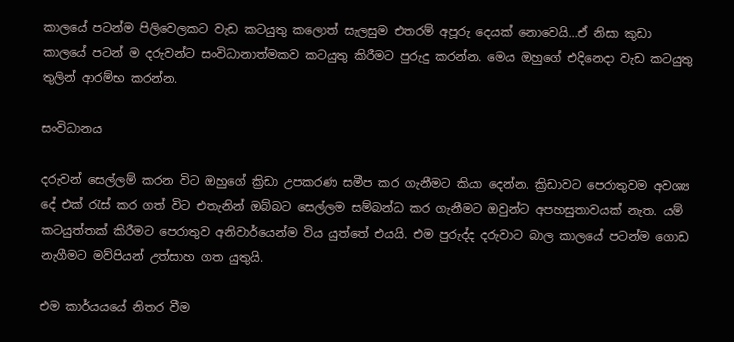කාලයේ පටන්ම පිලිවෙලකට වැඩ කටයුතු කලොත් සැලසුම එතරම් අපූරු දෙයක් නොවෙයි…ඒ නිසා කුඩා කාලයේ පටන් ම දරුවන්ට සංවිධානාත්මකව කටයුතු කිරීමට පුරුදු කරන්න. මෙය ඔහුගේ එදිනෙදා වැඩ කටයුතු තුලින් ආරම්භ කරන්න.

සංවිධානය

දරුවන් සෙල්ලම් කරන විට ඔහුගේ ක්‍රිඩා උපකරණ සමීප කර ගැනීමට කියා දෙන්න. ක්‍රිඩාවට පෙරාතුවම අවශ්‍ය දේ එක් රැස් කර ගත් විට එතැනින් ඔබ්බට සෙල්ලම සම්බන්ධ කර ගැනීමට ඔවුන්ට අපහසුතාවයක් නැත. යම් කටයුත්තක් කිරීමට පෙරාතුව අනිවාර්යෙන්ම විය යුත්තේ එයයි. එම පුරුද්ද දරුවාට බාල කාලයේ පටන්ම ගොඩ නැගීමට මව්පියන් උත්සාහ ගත යුතුයි.

එම කාර්යයයේ නිතර වීම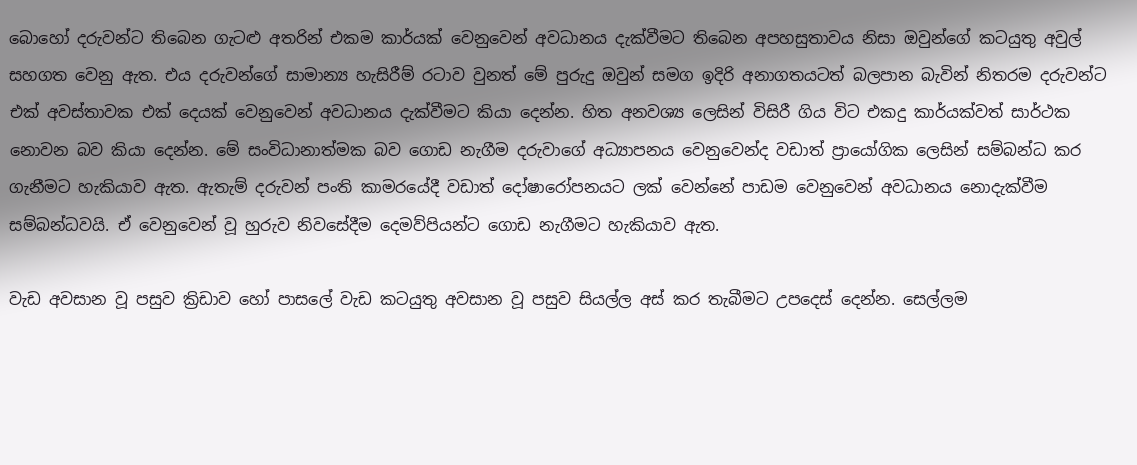බොහෝ දරුවන්ට තිබෙන ගැටළු අතරින් එකම කාර්යක් වෙනුවෙන් අවධානය දැක්වීමට තිබෙන අපහසුතාවය නිසා ඔවුන්ගේ කටයුතු අවුල් සහගත වෙනු ඇත. එය දරුවන්ගේ සාමාන්‍ය හැසිරීම් රටාව වුනත් මේ පුරුදු ඔවුන් සමග ඉදිරි අනාගතයටත් බලපාන බැවින් නිතරම දරුවන්ට එක් අවස්තාවක එක් දෙයක් වෙනුවෙන් අවධානය දැක්වීමට කියා දෙන්න. හිත අනවශ්‍ය ලෙසින් විසිරී ගිය විට එකදු කාර්යක්වත් සාර්ථක නොවන බව කියා දෙන්න. මේ සංවිධානාත්මක බව ගොඩ නැගීම දරුවාගේ අධ්‍යාපනය වෙනුවෙන්ද වඩාත් ප්‍රායෝගික ලෙසින් සම්බන්ධ කර ගැනීමට හැකියාව ඇත. ඇතැම් දරුවන් පංති කාමරයේදී වඩාත් දෝෂාරෝපනයට ලක් වෙන්නේ පාඩම වෙනුවෙන් අවධානය නොදැක්වීම සම්බන්ධවයි. ඒ වෙනුවෙන් වූ හුරුව නිවසේදීම දෙමව්පියන්ට ගොඩ නැගීමට හැකියාව ඇත.

වැඩ අවසාන වූ පසුව ක්‍රිඩාව හෝ පාසලේ වැඩ කටයුතු අවසාන වූ පසුව සියල්ල අස් කර තැබීමට උපදෙස් දෙන්න. සෙල්ලම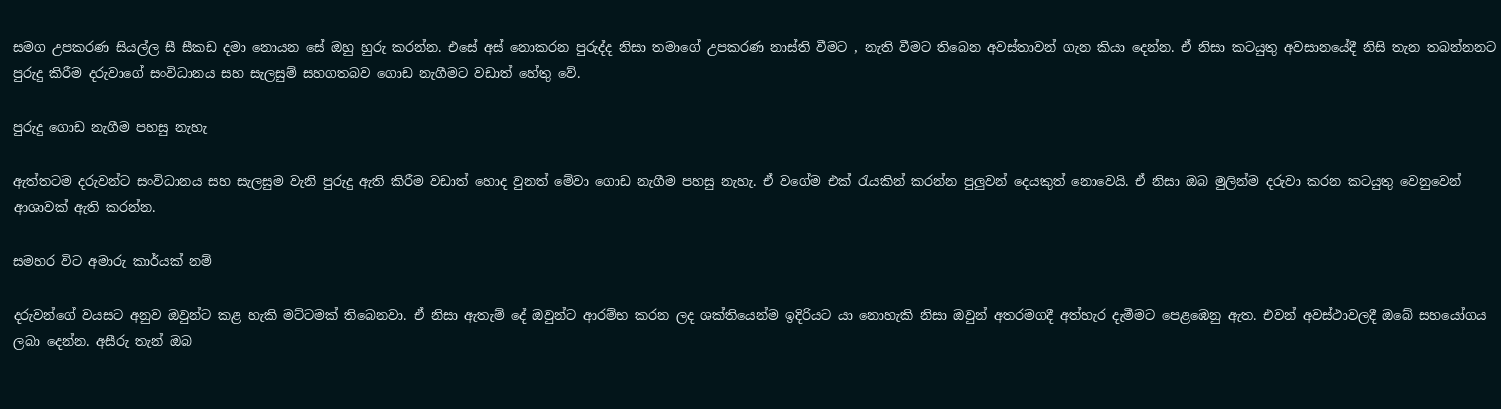සමග උපකරණ සියල්ල සී සීකඩ දමා නොයන සේ ඔහු හුරු කරන්න. එසේ අස් නොකරන පුරුද්ද නිසා තමාගේ උපකරණ නාස්ති වීමට , නැති වීමට තිබෙන අවස්තාවන් ගැන කියා දෙන්න. ඒ නිසා කටයුතු අවසානයේදී නිසි තැන තබන්නනට පුරුදු කිරීම දරුවාගේ සංවිධානය සහ සැලසුම් සහගතබව ගොඩ නැගීමට වඩාත් හේතු වේ.

පුරුදු ගොඩ නැගීම පහසු නැහැ

ඇත්තටම දරුවන්ට සංවිධානය සහ සැලසුම වැනි පුරුදු ‍ඇති කිරීම වඩාත් හොද වුනත් මේවා ගොඩ නැගීම පහසු නැහැ. ඒ වගේම එක් රැයකින් කරන්න පුලුවන් දෙයකුත් නොවෙයි. ඒ නිසා ඔබ මුලින්ම දරුවා කරන කටයුතු වෙනුවෙන් ආශාවක් ඇති කරන්න.

සමහර විට අමාරු කාර්යක් නම්

දරුවන්ගේ වයසට අනුව ඔවුන්ට කළ හැකි මට්ටමක් තිබෙනවා. ඒ නිසා ඇතැම් දේ ඔවුන්ට ආරම්භ කරන ලද ශක්තියෙන්ම ඉදිරියට යා නොහැකි නිසා ඔවුන් අතරමගදී අත්හැර දැමීමට පෙළඹෙනු ඇත. එවන් අවස්ථාවලදී ඔබේ සහයෝගය ලබා දෙන්න. අසීරු තැන් ඔබ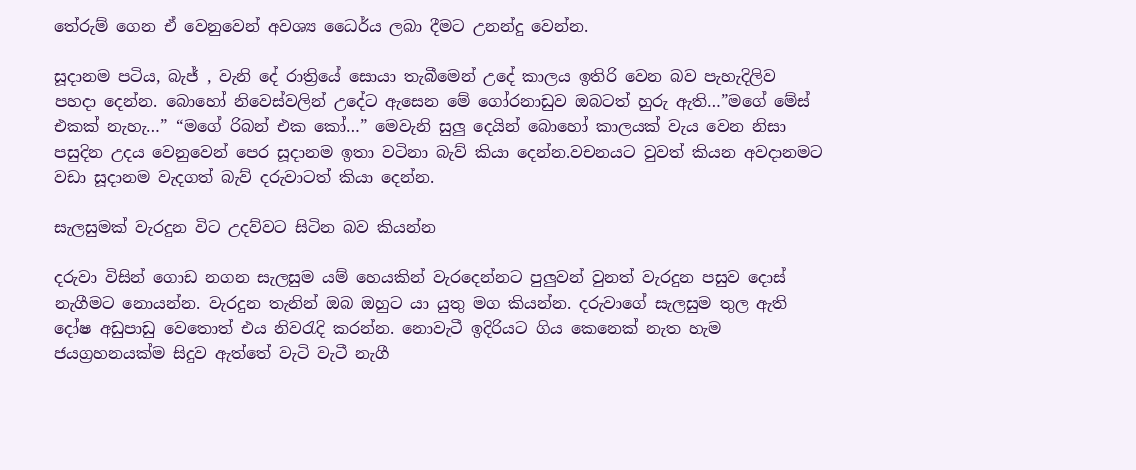තේරුම් ගෙන ඒ වෙනුවෙන් අවශ්‍ය ධෛර්ය ලබා දීමට උනන්දු වෙන්න.

සූදානම පටිය, බැජ් , වැනි දේ රාත්‍රියේ සොයා තැබීමෙන් උදේ කාලය ඉතිරි වෙන බව පැහැදිලිව පහදා දෙන්න. බොහෝ නිවෙස්වලින් උදේට ඇසෙන මේ ගෝරනාඩුව ඔබටත් හුරු ඇති…”මගේ මේස් එකක් නැහැ…” “මගේ රිබන් එක කෝ…” මෙවැනි සුලු දෙයින් බොහෝ කාලයක් වැය වෙන නිසා පසුදින උදය වෙනුවෙන් පෙර සූදානම ඉතා වටිනා බැව් කියා දෙන්න.වචනයට වුවත් කියන අවදානමට වඩා සූදානම වැදගත් බැව් දරුවාටත් කියා දෙන්න.

සැලසුමක් වැරදුන විට උදව්වට සිටින බව කියන්න

දරුවා විසින් ගොඩ නගන සැලසුම යම් හෙයකින් වැරදෙන්නට පුලුවන් වුනත් වැරදුන පසුව දොස් නැගීමට නොයන්න. වැරදුන තැනින් ඔබ ඔහුට යා යුතු මග කියන්න. දරුවාගේ සැලසුම තුල ඇති දෝෂ අඩුපාඩු වෙතොත් එය නිවරැදි කරන්න. නොවැටී ඉදිරියට ගිය කෙනෙක් නැත හැම ජයග්‍රහනයක්ම සිදුව ඇත්තේ වැටි වැටී නැගී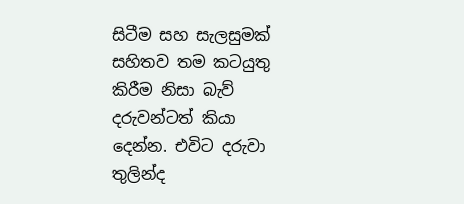සිටීම සහ සැලසුමක් සහිතව තම කටයුතු කිරීම නිසා බැව් දරුවන්ටත් කියා දෙන්න. එවිට දරුවා තුලින්ද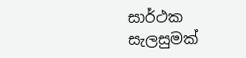සාර්ථක සැලසුමක්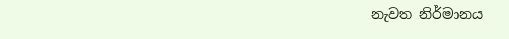නැවත නිර්මානය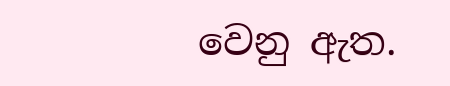වෙනු ඇත.